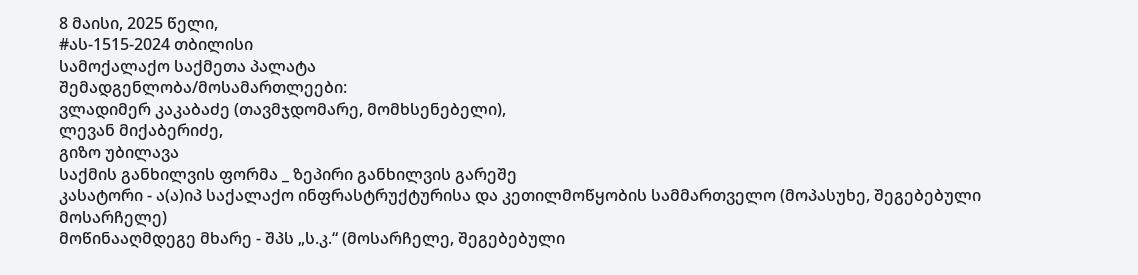8 მაისი, 2025 წელი,
#ას-1515-2024 თბილისი
სამოქალაქო საქმეთა პალატა
შემადგენლობა/მოსამართლეები:
ვლადიმერ კაკაბაძე (თავმჯდომარე, მომხსენებელი),
ლევან მიქაბერიძე,
გიზო უბილავა
საქმის განხილვის ფორმა _ ზეპირი განხილვის გარეშე
კასატორი - ა(ა)იპ საქალაქო ინფრასტრუქტურისა და კეთილმოწყობის სამმართველო (მოპასუხე, შეგებებული მოსარჩელე)
მოწინააღმდეგე მხარე - შპს „ს.კ.“ (მოსარჩელე, შეგებებული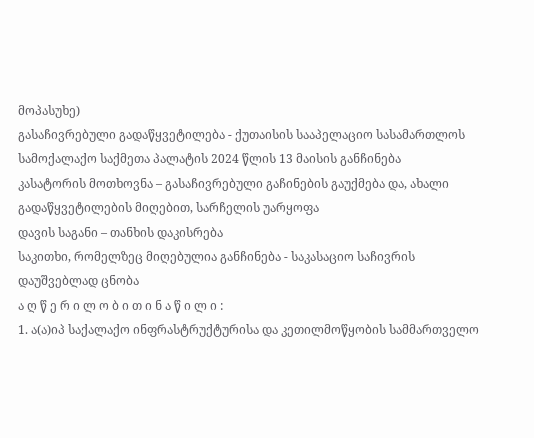მოპასუხე)
გასაჩივრებული გადაწყვეტილება - ქუთაისის სააპელაციო სასამართლოს სამოქალაქო საქმეთა პალატის 2024 წლის 13 მაისის განჩინება
კასატორის მოთხოვნა – გასაჩივრებული გაჩინების გაუქმება და, ახალი გადაწყვეტილების მიღებით, სარჩელის უარყოფა
დავის საგანი – თანხის დაკისრება
საკითხი, რომელზეც მიღებულია განჩინება - საკასაციო საჩივრის დაუშვებლად ცნობა
ა ღ წ ე რ ი ლ ო ბ ი თ ი ნ ა წ ი ლ ი :
1. ა(ა)იპ საქალაქო ინფრასტრუქტურისა და კეთილმოწყობის სამმართველო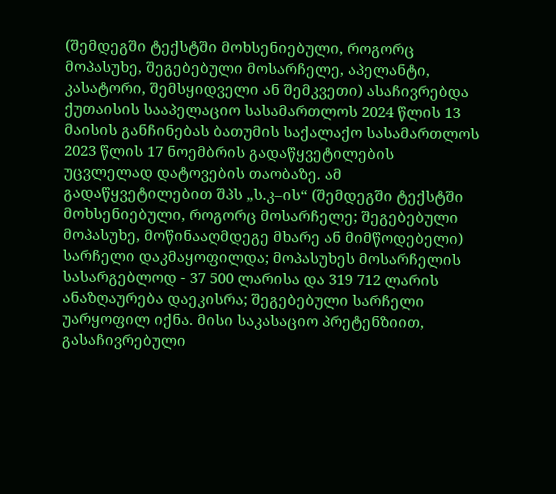(შემდეგში ტექსტში მოხსენიებული, როგორც მოპასუხე, შეგებებული მოსარჩელე, აპელანტი, კასატორი, შემსყიდველი ან შემკვეთი) ასაჩივრებდა ქუთაისის სააპელაციო სასამართლოს 2024 წლის 13 მაისის განჩინებას ბათუმის საქალაქო სასამართლოს 2023 წლის 17 ნოემბრის გადაწყვეტილების უცვლელად დატოვების თაობაზე. ამ გადაწყვეტილებით შპს „ს.კ–ის“ (შემდეგში ტექსტში მოხსენიებული, როგორც მოსარჩელე; შეგებებული მოპასუხე, მოწინააღმდეგე მხარე ან მიმწოდებელი) სარჩელი დაკმაყოფილდა; მოპასუხეს მოსარჩელის სასარგებლოდ - 37 500 ლარისა და 319 712 ლარის ანაზღაურება დაეკისრა; შეგებებული სარჩელი უარყოფილ იქნა. მისი საკასაციო პრეტენზიით, გასაჩივრებული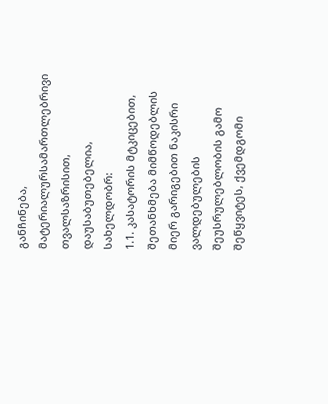განჩინება, მატერიალურსამართლებრივი თვალსაზრისით, დაუსაბუთებელია, სახელდობრ:
1.1. კასატორის მტკიცებით, შეთანხმება მიმწოდებლის მიერ გარიგებით ნაკისრი ვალდებულების შეუსრულებლობის გამო შეწყვიტეს, ქვემდგომი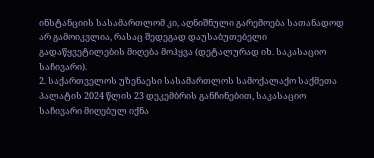ინსტანციის სასამართლომ კი, აღნიშნული გარემოება სათანადოდ არ გამოიკვლია, რასაც შედეგად დაუსაბუთებელი გადაწყვეტილების მიღება მოჰყვა (დეტალურად იხ. საკასაციო საჩივარი).
2. საქართველოს უზენაესი სასამართლოს სამოქალაქო საქმეთა პალატის 2024 წლის 23 დეკემბრის განჩინებით, საკასაციო საჩივარი მიღებულ იქნა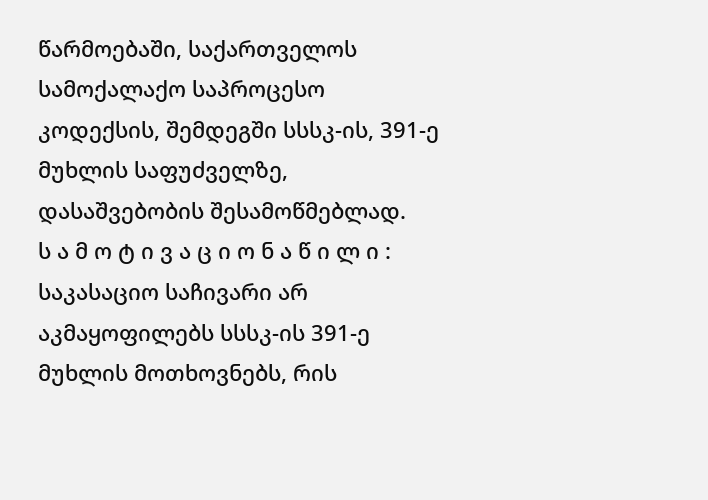წარმოებაში, საქართველოს სამოქალაქო საპროცესო კოდექსის, შემდეგში სსსკ-ის, 391-ე მუხლის საფუძველზე, დასაშვებობის შესამოწმებლად.
ს ა მ ო ტ ი ვ ა ც ი ო ნ ა წ ი ლ ი :
საკასაციო საჩივარი არ აკმაყოფილებს სსსკ-ის 391-ე მუხლის მოთხოვნებს, რის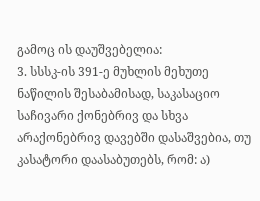გამოც ის დაუშვებელია:
3. სსსკ-ის 391-ე მუხლის მეხუთე ნაწილის შესაბამისად, საკასაციო საჩივარი ქონებრივ და სხვა არაქონებრივ დავებში დასაშვებია, თუ კასატორი დაასაბუთებს, რომ: ა)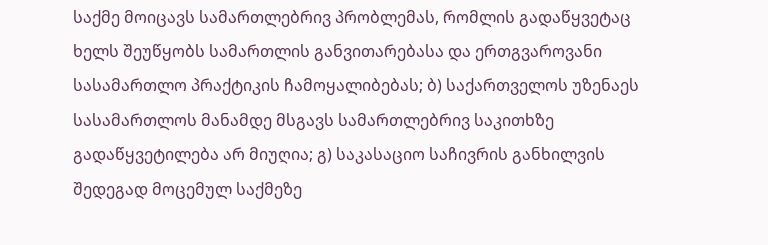საქმე მოიცავს სამართლებრივ პრობლემას, რომლის გადაწყვეტაც ხელს შეუწყობს სამართლის განვითარებასა და ერთგვაროვანი სასამართლო პრაქტიკის ჩამოყალიბებას; ბ) საქართველოს უზენაეს სასამართლოს მანამდე მსგავს სამართლებრივ საკითხზე გადაწყვეტილება არ მიუღია; გ) საკასაციო საჩივრის განხილვის შედეგად მოცემულ საქმეზე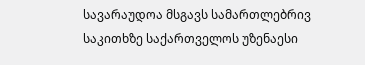სავარაუდოა მსგავს სამართლებრივ საკითხზე საქართველოს უზენაესი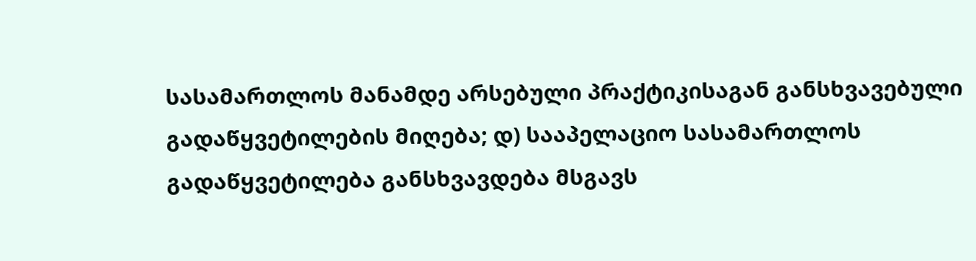სასამართლოს მანამდე არსებული პრაქტიკისაგან განსხვავებული გადაწყვეტილების მიღება; დ) სააპელაციო სასამართლოს გადაწყვეტილება განსხვავდება მსგავს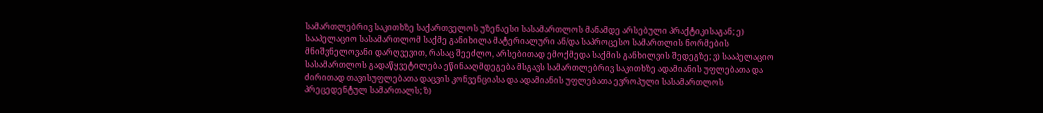სამართლებრივ საკითხზე საქართველოს უზენაესი სასამართლოს მანამდე არსებული პრაქტიკისაგან; ე) სააპელაციო სასამართლომ საქმე განიხილა მატერიალური ან/და საპროცესო სამართლის ნორმების მნიშვნელოვანი დარღვევით, რასაც შეეძლო, არსებითად ემოქმედა საქმის განხილვის შედეგზე; ვ) სააპელაციო სასამართლოს გადაწყვეტილება ეწინააღმდეგება მსგავს სამართლებრივ საკითხზე ადამიანის უფლებათა და ძირითად თავისუფლებათა დაცვის კონვენციასა და ადამიანის უფლებათა ევროპული სასამართლოს პრეცედენტულ სამართალს; ზ)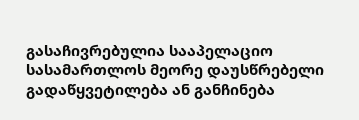გასაჩივრებულია სააპელაციო სასამართლოს მეორე დაუსწრებელი გადაწყვეტილება ან განჩინება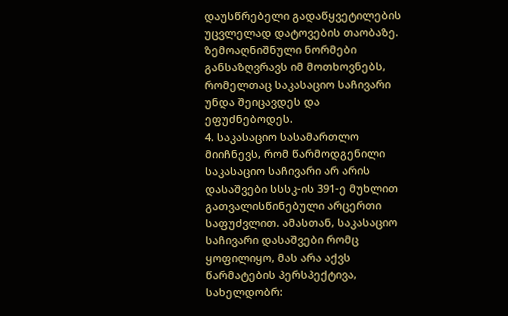დაუსწრებელი გადაწყვეტილების უცვლელად დატოვების თაობაზე. ზემოაღნიშნული ნორმები განსაზღვრავს იმ მოთხოვნებს, რომელთაც საკასაციო საჩივარი უნდა შეიცავდეს და ეფუძნებოდეს.
4. საკასაციო სასამართლო მიიჩნევს, რომ წარმოდგენილი საკასაციო საჩივარი არ არის დასაშვები სსსკ-ის 391-ე მუხლით გათვალისწინებული არცერთი საფუძვლით. ამასთან, საკასაციო საჩივარი დასაშვები რომც ყოფილიყო, მას არა აქვს წარმატების პერსპექტივა, სახელდობრ: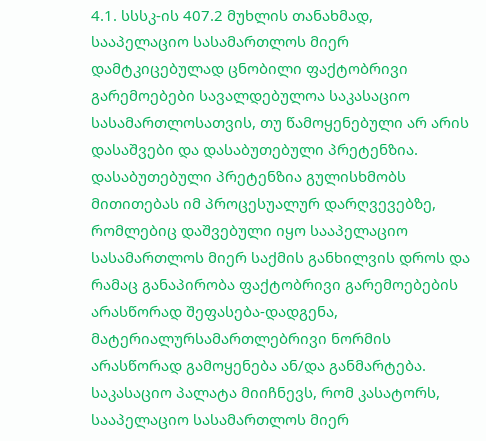4.1. სსსკ-ის 407.2 მუხლის თანახმად, სააპელაციო სასამართლოს მიერ დამტკიცებულად ცნობილი ფაქტობრივი გარემოებები სავალდებულოა საკასაციო სასამართლოსათვის, თუ წამოყენებული არ არის დასაშვები და დასაბუთებული პრეტენზია. დასაბუთებული პრეტენზია გულისხმობს მითითებას იმ პროცესუალურ დარღვევებზე, რომლებიც დაშვებული იყო სააპელაციო სასამართლოს მიერ საქმის განხილვის დროს და რამაც განაპირობა ფაქტობრივი გარემოებების არასწორად შეფასება-დადგენა, მატერიალურსამართლებრივი ნორმის არასწორად გამოყენება ან/და განმარტება. საკასაციო პალატა მიიჩნევს, რომ კასატორს, სააპელაციო სასამართლოს მიერ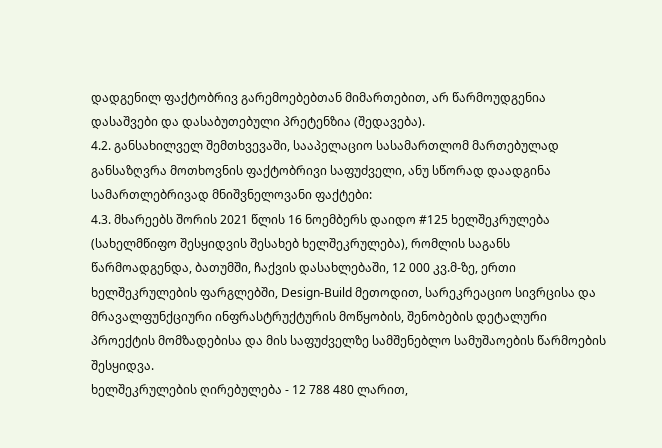დადგენილ ფაქტობრივ გარემოებებთან მიმართებით, არ წარმოუდგენია დასაშვები და დასაბუთებული პრეტენზია (შედავება).
4.2. განსახილველ შემთხვევაში, სააპელაციო სასამართლომ მართებულად განსაზღვრა მოთხოვნის ფაქტობრივი საფუძველი, ანუ სწორად დაადგინა სამართლებრივად მნიშვნელოვანი ფაქტები:
4.3. მხარეებს შორის 2021 წლის 16 ნოემბერს დაიდო #125 ხელშეკრულება (სახელმწიფო შესყიდვის შესახებ ხელშეკრულება), რომლის საგანს წარმოადგენდა, ბათუმში, ჩაქვის დასახლებაში, 12 000 კვ.მ-ზე, ერთი ხელშეკრულების ფარგლებში, Design-Build მეთოდით, სარეკრეაციო სივრცისა და მრავალფუნქციური ინფრასტრუქტურის მოწყობის, შენობების დეტალური პროექტის მომზადებისა და მის საფუძველზე სამშენებლო სამუშაოების წარმოების შესყიდვა.
ხელშეკრულების ღირებულება - 12 788 480 ლარით,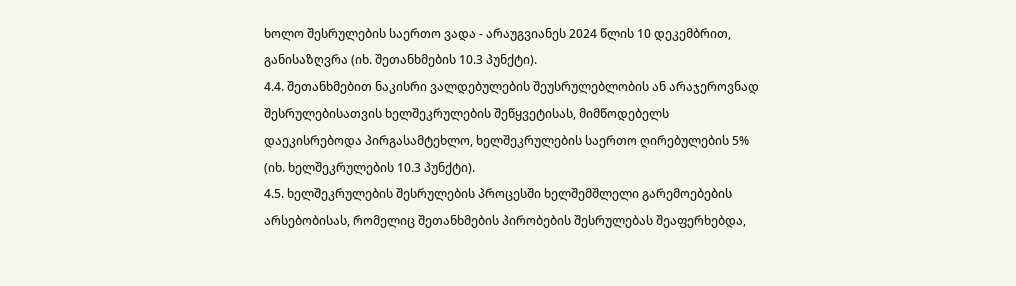ხოლო შესრულების საერთო ვადა - არაუგვიანეს 2024 წლის 10 დეკემბრით, განისაზღვრა (იხ. შეთანხმების 10.3 პუნქტი).
4.4. შეთანხმებით ნაკისრი ვალდებულების შეუსრულებლობის ან არაჯეროვნად შესრულებისათვის ხელშეკრულების შეწყვეტისას, მიმწოდებელს დაეკისრებოდა პირგასამტეხლო, ხელშეკრულების საერთო ღირებულების 5% (იხ. ხელშეკრულების 10.3 პუნქტი).
4.5. ხელშეკრულების შესრულების პროცესში ხელშემშლელი გარემოებების არსებობისას, რომელიც შეთანხმების პირობების შესრულებას შეაფერხებდა,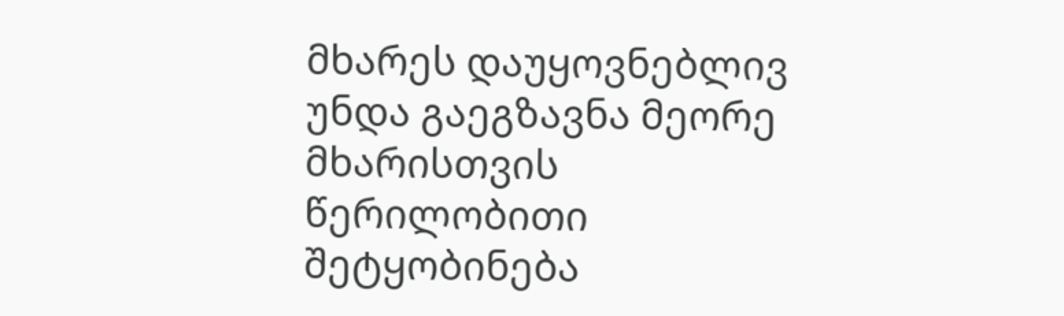მხარეს დაუყოვნებლივ უნდა გაეგზავნა მეორე მხარისთვის წერილობითი შეტყობინება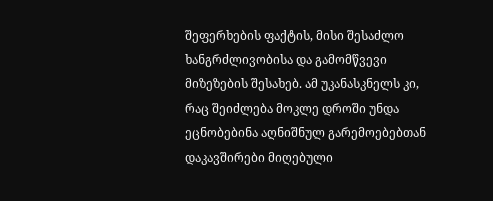შეფერხების ფაქტის, მისი შესაძლო ხანგრძლივობისა და გამომწვევი მიზეზების შესახებ. ამ უკანასკნელს კი, რაც შეიძლება მოკლე დროში უნდა ეცნობებინა აღნიშნულ გარემოებებთან დაკავშირები მიღებული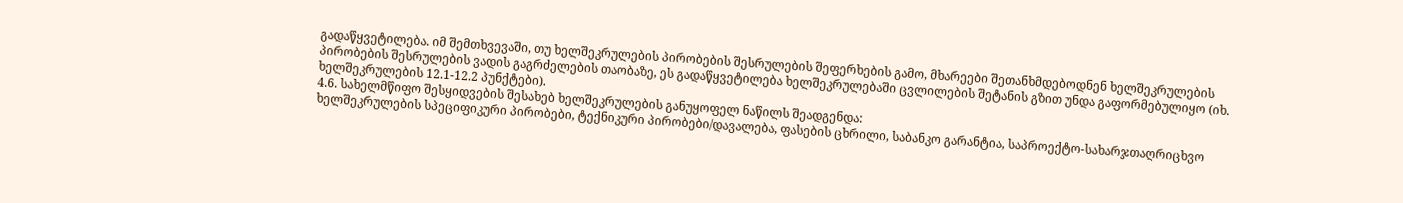გადაწყვეტილება. იმ შემთხვევაში, თუ ხელშეკრულების პირობების შესრულების შეფერხების გამო, მხარეები შეთანხმდებოდნენ ხელშეკრულების პირობების შესრულების ვადის გაგრძელების თაობაზე, ეს გადაწყვეტილება ხელშეკრულებაში ცვლილების შეტანის გზით უნდა გაფორმებულიყო (იხ. ხელშეკრულების 12.1-12.2 პუნქტები).
4.6. სახელმწიფო შესყიდვების შესახებ ხელშეკრულების განუყოფელ ნაწილს შეადგენდა:
ხელშეკრულების სპეციფიკური პირობები, ტექნიკური პირობები/დავალება, ფასების ცხრილი, საბანკო გარანტია, საპროექტო-სახარჯთაღრიცხვო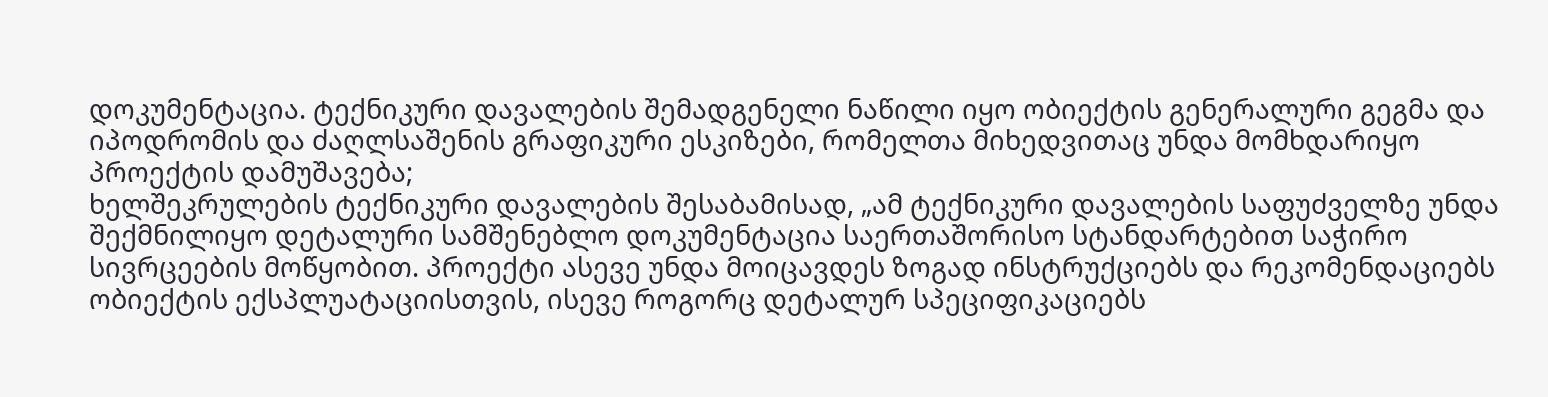დოკუმენტაცია. ტექნიკური დავალების შემადგენელი ნაწილი იყო ობიექტის გენერალური გეგმა და იპოდრომის და ძაღლსაშენის გრაფიკური ესკიზები, რომელთა მიხედვითაც უნდა მომხდარიყო პროექტის დამუშავება;
ხელშეკრულების ტექნიკური დავალების შესაბამისად, „ამ ტექნიკური დავალების საფუძველზე უნდა შექმნილიყო დეტალური სამშენებლო დოკუმენტაცია საერთაშორისო სტანდარტებით საჭირო სივრცეების მოწყობით. პროექტი ასევე უნდა მოიცავდეს ზოგად ინსტრუქციებს და რეკომენდაციებს ობიექტის ექსპლუატაციისთვის, ისევე როგორც დეტალურ სპეციფიკაციებს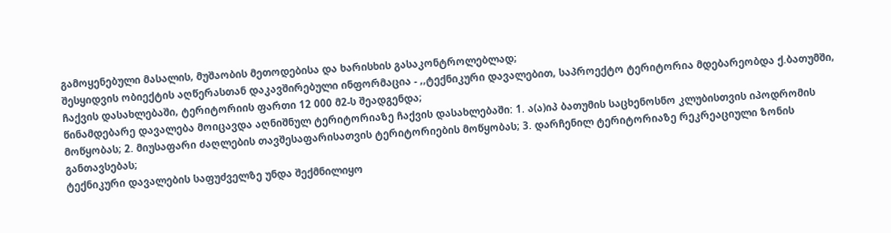გამოყენებული მასალის, მუშაობის მეთოდებისა და ხარისხის გასაკონტროლებლად;
შესყიდვის ობიექტის აღწერასთან დაკავშირებული ინფორმაცია - ,,ტექნიკური დავალებით, საპროექტო ტერიტორია მდებარეობდა ქ.ბათუმში, ჩაქვის დასახლებაში, ტერიტორიის ფართი 12 000 მ2-ს შეადგენდა;
წინამდებარე დავალება მოიცავდა აღნიშნულ ტერიტორიაზე ჩაქვის დასახლებაში: 1. ა(ა)იპ ბათუმის საცხენოსნო კლუბისთვის იპოდრომის მოწყობას; 2. მიუსაფარი ძაღლების თავშესაფარისათვის ტერიტორიების მოწყობას; 3. დარჩენილ ტერიტორიაზე რეკრეაციული ზონის განთავსებას;
ტექნიკური დავალების საფუძველზე უნდა შექმნილიყო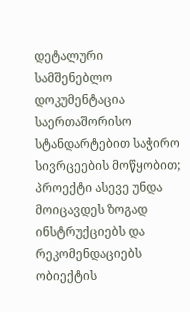დეტალური სამშენებლო დოკუმენტაცია საერთაშორისო სტანდარტებით საჭირო სივრცეების მოწყობით;
პროექტი ასევე უნდა მოიცავდეს ზოგად ინსტრუქციებს და რეკომენდაციებს ობიექტის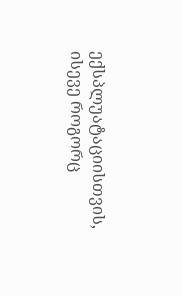ექსპლუატაციისთვის, ისევე როგორც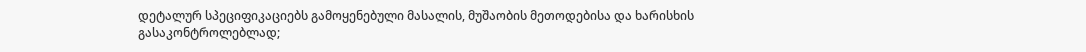დეტალურ სპეციფიკაციებს გამოყენებული მასალის, მუშაობის მეთოდებისა და ხარისხის გასაკონტროლებლად;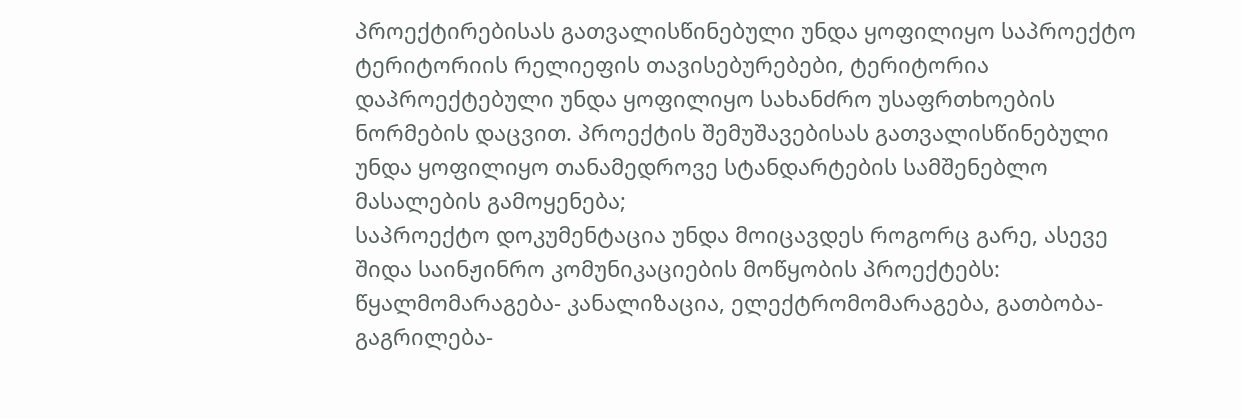პროექტირებისას გათვალისწინებული უნდა ყოფილიყო საპროექტო ტერიტორიის რელიეფის თავისებურებები, ტერიტორია დაპროექტებული უნდა ყოფილიყო სახანძრო უსაფრთხოების ნორმების დაცვით. პროექტის შემუშავებისას გათვალისწინებული უნდა ყოფილიყო თანამედროვე სტანდარტების სამშენებლო მასალების გამოყენება;
საპროექტო დოკუმენტაცია უნდა მოიცავდეს როგორც გარე, ასევე შიდა საინჟინრო კომუნიკაციების მოწყობის პროექტებს: წყალმომარაგება- კანალიზაცია, ელექტრომომარაგება, გათბობა-გაგრილება-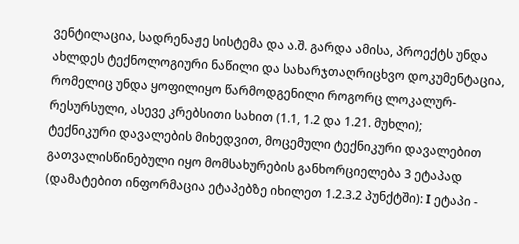ვენტილაცია, სადრენაჟე სისტემა და ა.შ. გარდა ამისა, პროექტს უნდა ახლდეს ტექნოლოგიური ნაწილი და სახარჯთაღრიცხვო დოკუმენტაცია, რომელიც უნდა ყოფილიყო წარმოდგენილი როგორც ლოკალურ-რესურსული, ასევე კრებსითი სახით (1.1, 1.2 და 1.21. მუხლი);
ტექნიკური დავალების მიხედვით, მოცემული ტექნიკური დავალებით გათვალისწინებული იყო მომსახურების განხორციელება 3 ეტაპად (დამატებით ინფორმაცია ეტაპებზე იხილეთ 1.2.3.2 პუნქტში): I ეტაპი -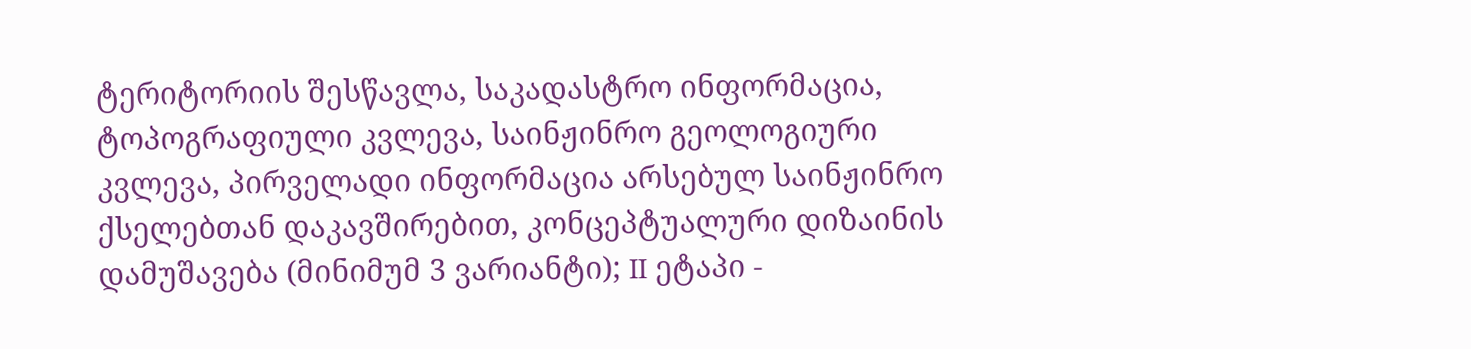ტერიტორიის შესწავლა, საკადასტრო ინფორმაცია, ტოპოგრაფიული კვლევა, საინჟინრო გეოლოგიური კვლევა, პირველადი ინფორმაცია არსებულ საინჟინრო ქსელებთან დაკავშირებით, კონცეპტუალური დიზაინის დამუშავება (მინიმუმ 3 ვარიანტი); II ეტაპი -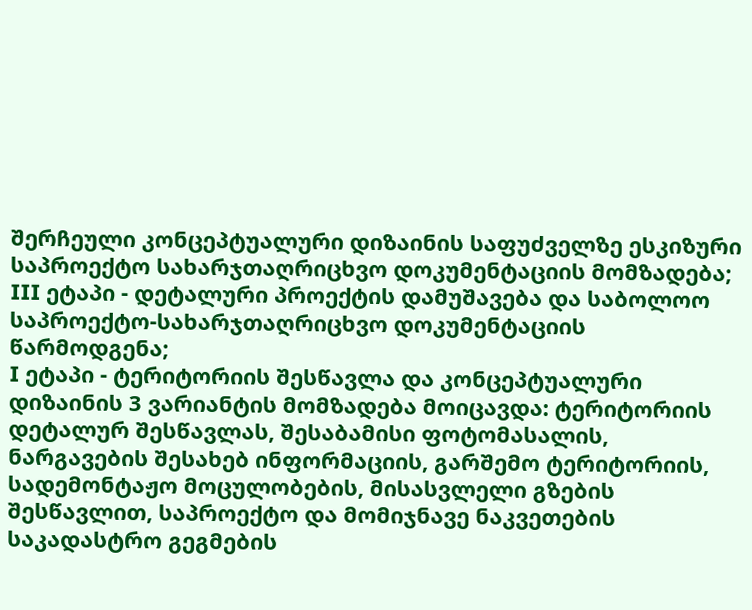შერჩეული კონცეპტუალური დიზაინის საფუძველზე ესკიზური საპროექტო სახარჯთაღრიცხვო დოკუმენტაციის მომზადება; III ეტაპი - დეტალური პროექტის დამუშავება და საბოლოო საპროექტო-სახარჯთაღრიცხვო დოკუმენტაციის წარმოდგენა;
I ეტაპი - ტერიტორიის შესწავლა და კონცეპტუალური დიზაინის 3 ვარიანტის მომზადება მოიცავდა: ტერიტორიის დეტალურ შესწავლას, შესაბამისი ფოტომასალის, ნარგავების შესახებ ინფორმაციის, გარშემო ტერიტორიის, სადემონტაჟო მოცულობების, მისასვლელი გზების შესწავლით, საპროექტო და მომიჯნავე ნაკვეთების საკადასტრო გეგმების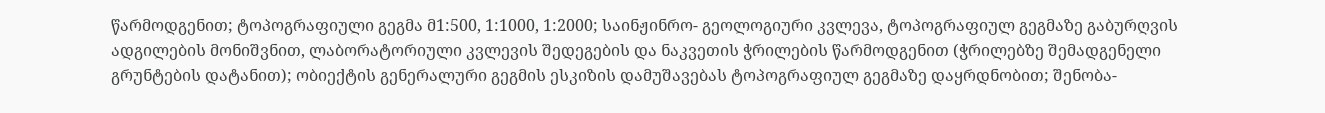წარმოდგენით; ტოპოგრაფიული გეგმა მ1:500, 1:1000, 1:2000; საინჟინრო- გეოლოგიური კვლევა, ტოპოგრაფიულ გეგმაზე გაბურღვის ადგილების მონიშვნით, ლაბორატორიული კვლევის შედეგების და ნაკვეთის ჭრილების წარმოდგენით (ჭრილებზე შემადგენელი გრუნტების დატანით); ობიექტის გენერალური გეგმის ესკიზის დამუშავებას ტოპოგრაფიულ გეგმაზე დაყრდნობით; შენობა-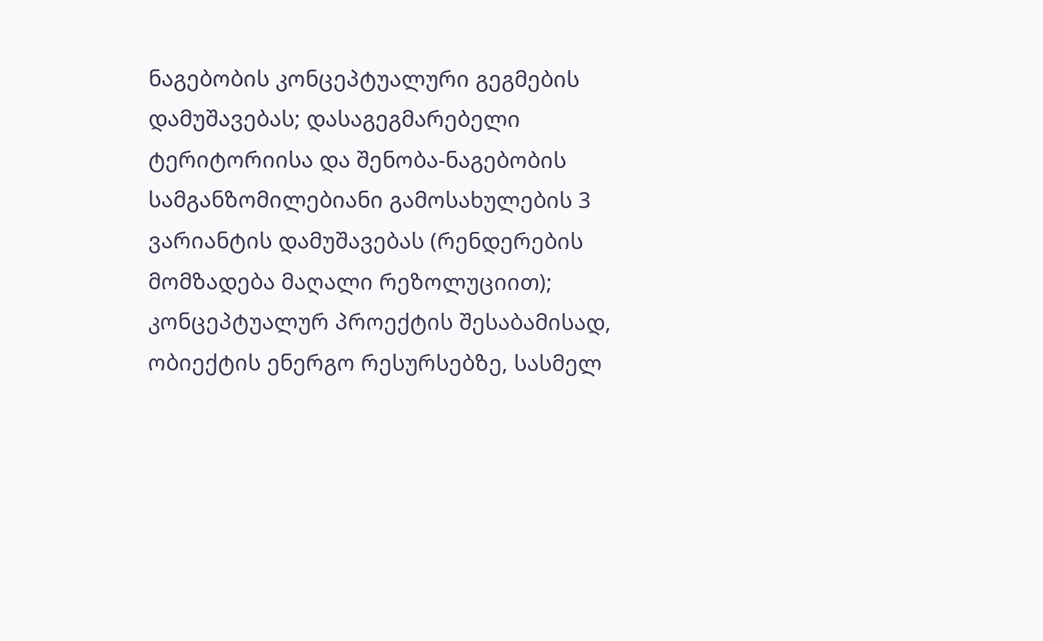ნაგებობის კონცეპტუალური გეგმების დამუშავებას; დასაგეგმარებელი ტერიტორიისა და შენობა-ნაგებობის სამგანზომილებიანი გამოსახულების 3 ვარიანტის დამუშავებას (რენდერების მომზადება მაღალი რეზოლუციით); კონცეპტუალურ პროექტის შესაბამისად, ობიექტის ენერგო რესურსებზე, სასმელ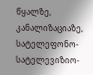წყალზე, კანალიზაციაზე, სატელეფონო-სატელევიზიო-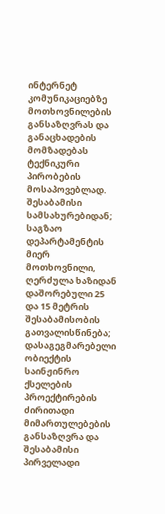ინტერნეტ კომუნიკაციებზე მოთხოვნილების განსაზღვრას და განაცხადების მომზადებას ტექნიკური პირობების მოსაპოვებლად.
შესაბამისი სამსახურებიდან; საგზაო დეპარტამენტის მიერ მოთხოვნილი, ღერძულა ხაზიდან დაშორებული 25 და 15 მეტრის შესაბამისობის გათვალისწინება; დასაგეგმარებელი ობიექტის საინჟინრო ქსელების პროექტირების ძირითადი მიმართულებების განსაზღვრა და შესაბამისი პირველადი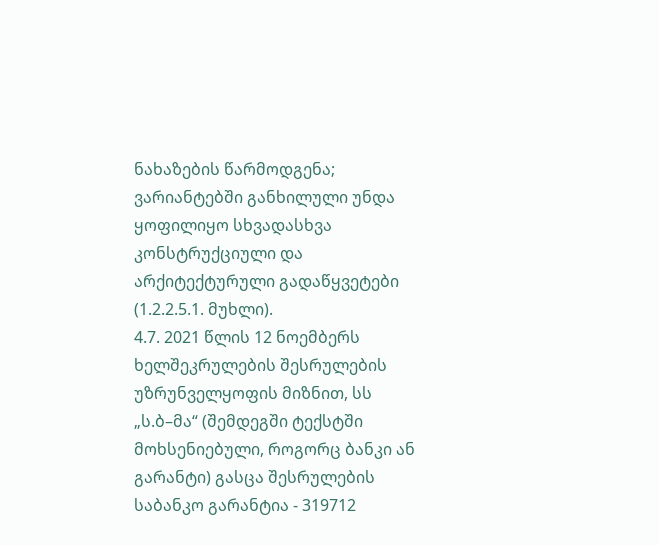ნახაზების წარმოდგენა; ვარიანტებში განხილული უნდა ყოფილიყო სხვადასხვა კონსტრუქციული და არქიტექტურული გადაწყვეტები (1.2.2.5.1. მუხლი).
4.7. 2021 წლის 12 ნოემბერს ხელშეკრულების შესრულების უზრუნველყოფის მიზნით, სს „ს.ბ–მა“ (შემდეგში ტექსტში მოხსენიებული, როგორც ბანკი ან გარანტი) გასცა შესრულების საბანკო გარანტია - 319712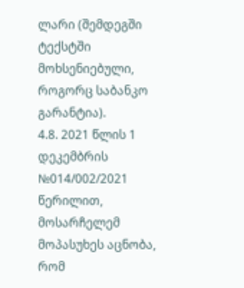ლარი (შემდეგში ტექსტში მოხსენიებული, როგორც საბანკო გარანტია).
4.8. 2021 წლის 1 დეკემბრის №014/002/2021 წერილით, მოსარჩელემ მოპასუხეს აცნობა, რომ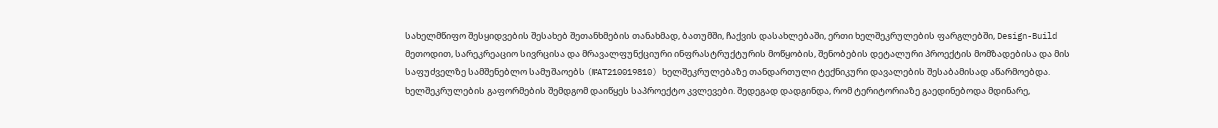სახელმწიფო შესყიდვების შესახებ შეთანხმების თანახმად, ბათუმში, ჩაქვის დასახლებაში, ერთი ხელშეკრულების ფარგლებში, Design-Build მეთოდით, სარეკრეაციო სივრცისა და მრავალფუნქციური ინფრასტრუქტურის მოწყობის, შენობების დეტალური პროექტის მომზადებისა და მის საფუძველზე სამშენებლო სამუშაოებს (№AT210019810) ხელშეკრულებაზე თანდართული ტექნიკური დავალების შესაბამისად აწარმოებდა.
ხელშეკრულების გაფორმების შემდგომ დაიწყეს საპროექტო კვლევები. შედეგად დადგინდა, რომ ტერიტორიაზე გაედინებოდა მდინარე,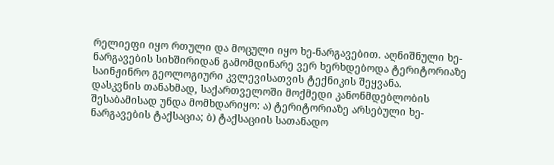რელიეფი იყო რთული და მოცული იყო ხე-ნარგავებით. აღნიშნული ხე-ნარგავების სიხშირიდან გამომდინარე ვერ ხერხდებოდა ტერიტორიაზე საინჟინრო გეოლოგიური კვლევისათვის ტექნიკის შეყვანა.
დასკვნის თანახმად, საქართველოში მოქმედი კანონმდებლობის შესაბამისად უნდა მომხდარიყო: ა) ტერიტორიაზე არსებული ხე-ნარგავების ტაქსაცია; ბ) ტაქსაციის სათანადო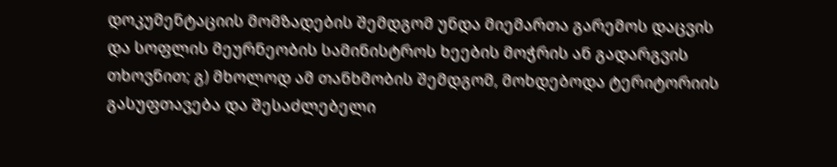დოკუმენტაციის მომზადების შემდგომ უნდა მიემართა გარემოს დაცვის და სოფლის მეურნეობის სამინისტროს ხეების მოჭრის ან გადარგვის თხოვნით; გ) მხოლოდ ამ თანხმობის შემდგომ, მოხდებოდა ტერიტორიის გასუფთავება და შესაძლებელი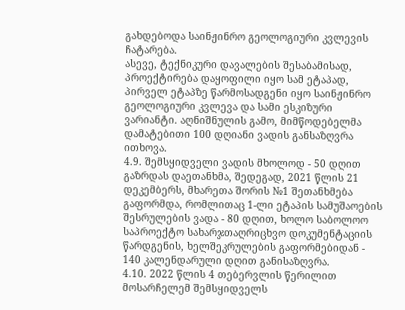გახდებოდა საინჟინრო გეოლოგიური კვლევის ჩატარება.
ასევე, ტექნიკური დავალების შესაბამისად, პროექტირება დაყოფილი იყო სამ ეტაპად, პირველ ეტაპზე წარმოსადგენი იყო საინჟინრო გეოლოგიური კვლევა და სამი ესკიზური ვარიანტი. აღნიშნულის გამო, მიმწოდებელმა დამატებითი 100 დღიანი ვადის განსაზღვრა ითხოვა.
4.9. შემსყიდველი ვადის მხოლოდ - 50 დღით გაზრდას დაეთანხმა, შედეგად, 2021 წლის 21 დეკემბერს, მხარეთა შორის №1 შეთანხმება გაფორმდა, რომლითაც 1-ლი ეტაპის სამუშაოების შესრულების ვადა - 80 დღით, ხოლო საბოლოო საპროექტო სახარჯთაღრიცხვო დოკუმენტაციის წარდგენის, ხელშეკრულების გაფორმებიდან - 140 კალენდარული დღით განისაზღვრა.
4.10. 2022 წლის 4 თებერვლის წერილით მოსარჩელემ შემსყიდველს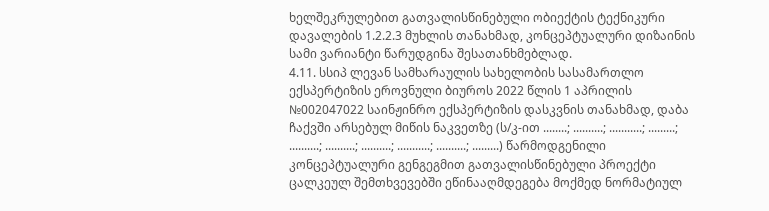ხელშეკრულებით გათვალისწინებული ობიექტის ტექნიკური დავალების 1.2.2.3 მუხლის თანახმად, კონცეპტუალური დიზაინის სამი ვარიანტი წარუდგინა შესათანხმებლად.
4.11. სსიპ ლევან სამხარაულის სახელობის სასამართლო ექსპერტიზის ეროვნული ბიუროს 2022 წლის 1 აპრილის №002047022 საინჟინრო ექსპერტიზის დასკვნის თანახმად, დაბა ჩაქვში არსებულ მიწის ნაკვეთზე (ს/კ-ით ........; ..........; ...........; .........; ..........; ..........; ..........; ...........; ..........; .........) წარმოდგენილი კონცეპტუალური გენგეგმით გათვალისწინებული პროექტი ცალკეულ შემთხვევებში ეწინააღმდეგება მოქმედ ნორმატიულ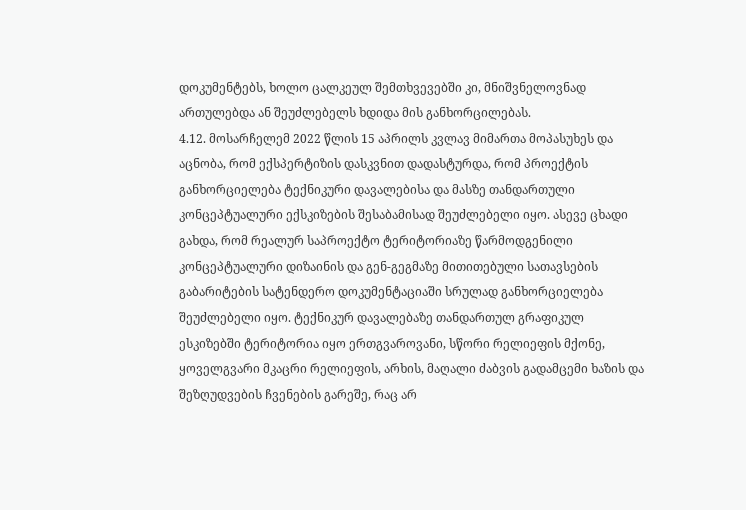დოკუმენტებს, ხოლო ცალკეულ შემთხვევებში კი, მნიშვნელოვნად ართულებდა ან შეუძლებელს ხდიდა მის განხორცილებას.
4.12. მოსარჩელემ 2022 წლის 15 აპრილს კვლავ მიმართა მოპასუხეს და აცნობა, რომ ექსპერტიზის დასკვნით დადასტურდა, რომ პროექტის განხორციელება ტექნიკური დავალებისა და მასზე თანდართული კონცეპტუალური ექსკიზების შესაბამისად შეუძლებელი იყო. ასევე ცხადი გახდა, რომ რეალურ საპროექტო ტერიტორიაზე წარმოდგენილი კონცეპტუალური დიზაინის და გენ-გეგმაზე მითითებული სათავსების გაბარიტების სატენდერო დოკუმენტაციაში სრულად განხორციელება შეუძლებელი იყო. ტექნიკურ დავალებაზე თანდართულ გრაფიკულ ესკიზებში ტერიტორია იყო ერთგვაროვანი, სწორი რელიეფის მქონე, ყოველგვარი მკაცრი რელიეფის, არხის, მაღალი ძაბვის გადამცემი ხაზის და შეზღუდვების ჩვენების გარეშე, რაც არ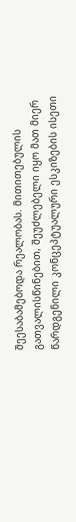შეესაბამებოდა რეალობას. მითითებულის გათვალისწინებით, შეუძლებელი იყო მათ მიერ წარდგენილი კონცეპტუალური ესკიზების ისეთი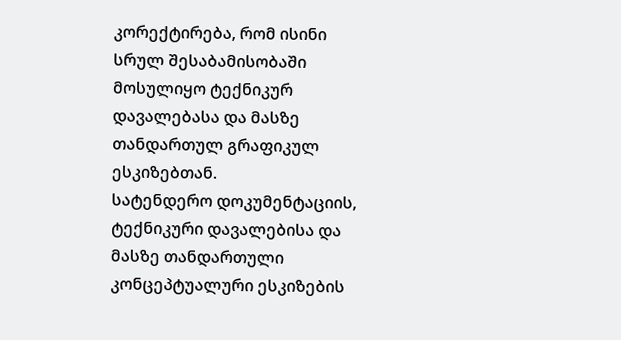კორექტირება, რომ ისინი სრულ შესაბამისობაში მოსულიყო ტექნიკურ დავალებასა და მასზე თანდართულ გრაფიკულ ესკიზებთან.
სატენდერო დოკუმენტაციის, ტექნიკური დავალებისა და მასზე თანდართული კონცეპტუალური ესკიზების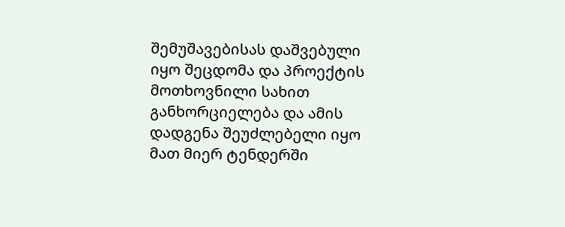შემუშავებისას დაშვებული იყო შეცდომა და პროექტის მოთხოვნილი სახით განხორციელება და ამის დადგენა შეუძლებელი იყო მათ მიერ ტენდერში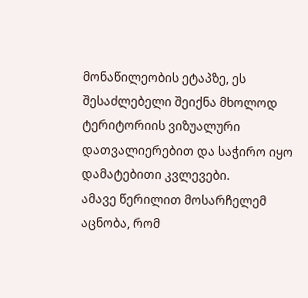მონაწილეობის ეტაპზე, ეს შესაძლებელი შეიქნა მხოლოდ ტერიტორიის ვიზუალური დათვალიერებით და საჭირო იყო დამატებითი კვლევები.
ამავე წერილით მოსარჩელემ აცნობა, რომ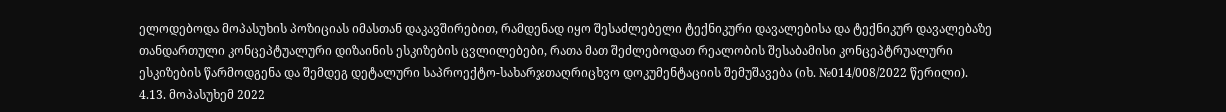ელოდებოდა მოპასუხის პოზიციას იმასთან დაკავშირებით, რამდენად იყო შესაძლებელი ტექნიკური დავალებისა და ტექნიკურ დავალებაზე თანდართული კონცეპტუალური დიზაინის ესკიზების ცვლილებები, რათა მათ შეძლებოდათ რეალობის შესაბამისი კონცეპტრუალური ესკიზების წარმოდგენა და შემდეგ დეტალური საპროექტო-სახარჯთაღრიცხვო დოკუმენტაციის შემუშავება (იხ. №014/008/2022 წერილი).
4.13. მოპასუხემ 2022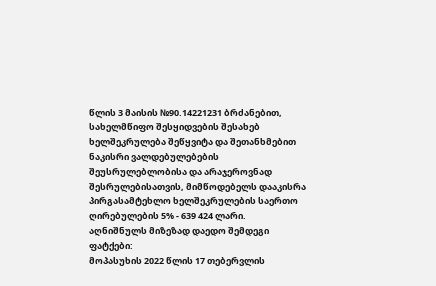წლის 3 მაისის №90.14221231 ბრძანებით, სახელმწიფო შესყიდვების შესახებ ხელშეკრულება შეწყვიტა და შეთანხმებით ნაკისრი ვალდებულებების შეუსრულებლობისა და არაჯეროვნად შესრულებისათვის, მიმწოდებელს დააკისრა პირგასამტეხლო ხელშეკრულების საერთო ღირებულების 5% - 639 424 ლარი.
აღნიშნულს მიზეზად დაედო შემდეგი ფატქები:
მოპასუხის 2022 წლის 17 თებერვლის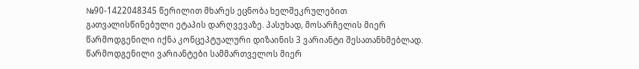№90-1422048345 წერილით მხარეს ეცნობა ხელშეკრულებით გათვალისწინებული ეტაპის დარღვევაზე. პასუხად, მოსარჩელის მიერ წარმოდგენილი იქნა კონცეპტუალური დიზაინის 3 ვარიანტი შესათანხმებლად. წარმოდგენილი ვარიანტები სამმართველოს მიერ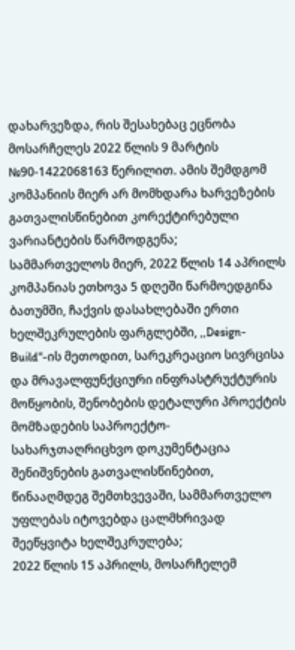დახარვეზდა, რის შესახებაც ეცნობა მოსარჩელეს 2022 წლის 9 მარტის №90-1422068163 წერილით. ამის შემდგომ კომპანიის მიერ არ მომხდარა ხარვეზების გათვალისწინებით კორექტირებული ვარიანტების წარმოდგენა;
სამმართველოს მიერ, 2022 წლის 14 აპრილს კომპანიას ეთხოვა 5 დღეში წარმოედგინა ბათუმში, ჩაქვის დასახლებაში ერთი ხელშეკრულების ფარგლებში, ,,Design-Build“-ის მეთოდით, სარეკრეაციო სივრცისა და მრავალფუნქციური ინფრასტრუქტურის მოწყობის, შენობების დეტალური პროექტის მომზადების საპროექტო-სახარჯთაღრიცხვო დოკუმენტაცია შენიშვნების გათვალისწინებით, წინააღმდეგ შემთხვევაში, სამმართველო უფლებას იტოვებდა ცალმხრივად შეეწყვიტა ხელშეკრულება;
2022 წლის 15 აპრილს, მოსარჩელემ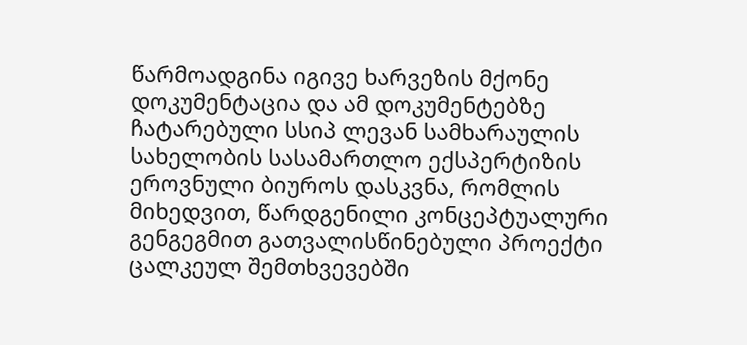წარმოადგინა იგივე ხარვეზის მქონე დოკუმენტაცია და ამ დოკუმენტებზე ჩატარებული სსიპ ლევან სამხარაულის სახელობის სასამართლო ექსპერტიზის ეროვნული ბიუროს დასკვნა, რომლის მიხედვით, წარდგენილი კონცეპტუალური გენგეგმით გათვალისწინებული პროექტი ცალკეულ შემთხვევებში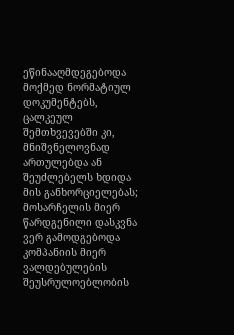ეწინააღმდეგებოდა მოქმედ ნორმატიულ დოკუმენტებს, ცალკეულ შემთხვევებში კი, მნიშვნელოვნად ართულებდა ან შეუძლებელს ხდიდა მის განხორციელებას;
მოსარჩელის მიერ წარდგენილი დასკვნა ვერ გამოდგებოდა კომპანიის მიერ ვალდებულების შეუსრულოებლობის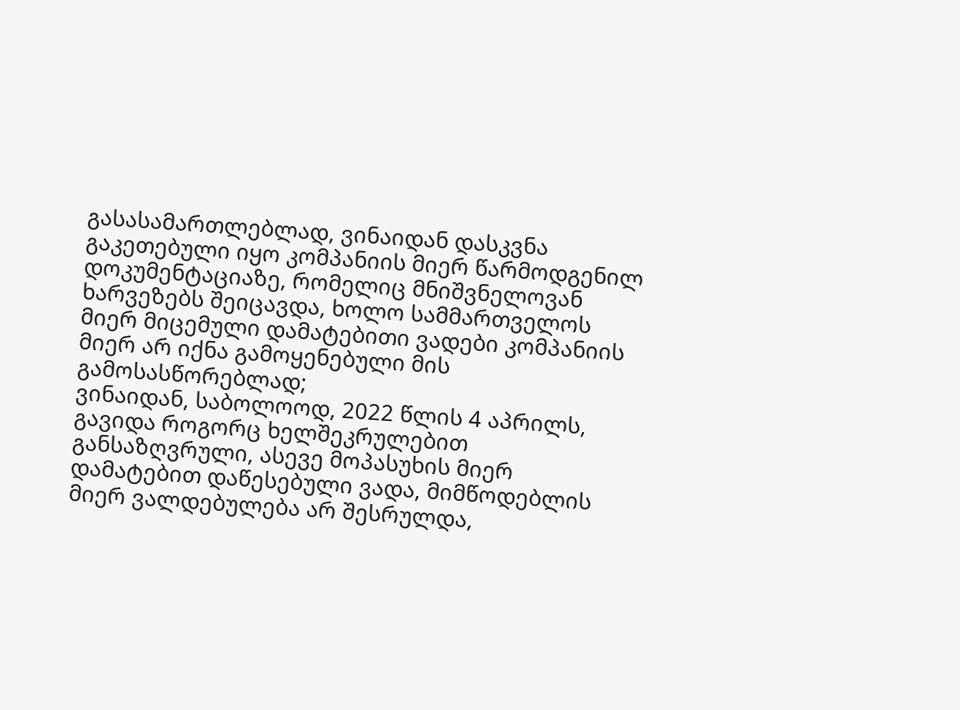გასასამართლებლად, ვინაიდან დასკვნა გაკეთებული იყო კომპანიის მიერ წარმოდგენილ დოკუმენტაციაზე, რომელიც მნიშვნელოვან ხარვეზებს შეიცავდა, ხოლო სამმართველოს მიერ მიცემული დამატებითი ვადები კომპანიის მიერ არ იქნა გამოყენებული მის გამოსასწორებლად;
ვინაიდან, საბოლოოდ, 2022 წლის 4 აპრილს, გავიდა როგორც ხელშეკრულებით განსაზღვრული, ასევე მოპასუხის მიერ დამატებით დაწესებული ვადა, მიმწოდებლის მიერ ვალდებულება არ შესრულდა,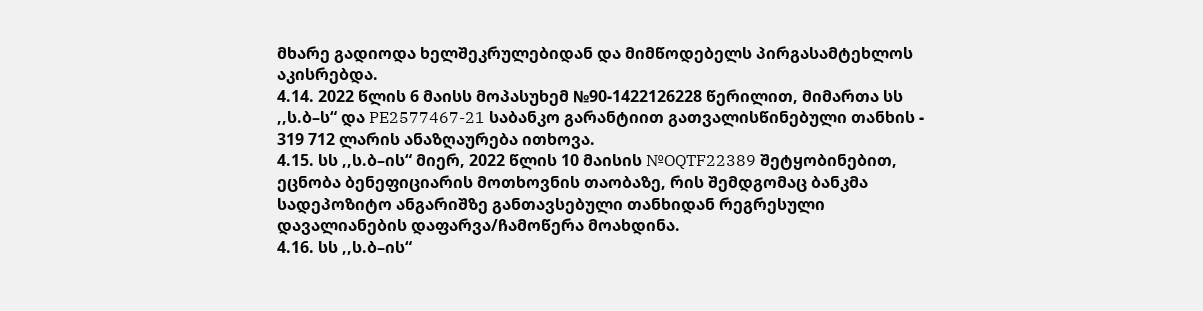მხარე გადიოდა ხელშეკრულებიდან და მიმწოდებელს პირგასამტეხლოს აკისრებდა.
4.14. 2022 წლის 6 მაისს მოპასუხემ №90-1422126228 წერილით, მიმართა სს ,,ს.ბ–ს“ და PE2577467-21 საბანკო გარანტიით გათვალისწინებული თანხის - 319 712 ლარის ანაზღაურება ითხოვა.
4.15. სს ,,ს.ბ–ის“ მიერ, 2022 წლის 10 მაისის №OQTF22389 შეტყობინებით, ეცნობა ბენეფიციარის მოთხოვნის თაობაზე, რის შემდგომაც ბანკმა სადეპოზიტო ანგარიშზე განთავსებული თანხიდან რეგრესული დავალიანების დაფარვა/ჩამოწერა მოახდინა.
4.16. სს ,,ს.ბ–ის“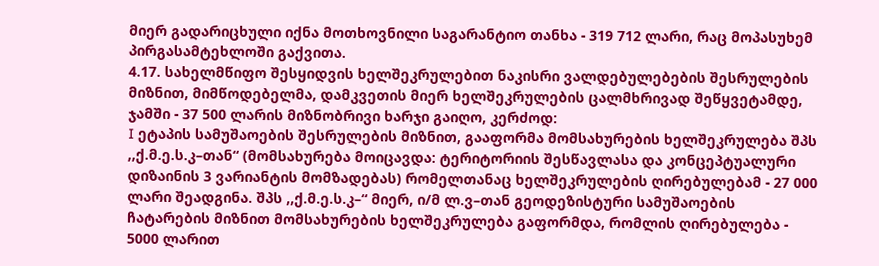მიერ გადარიცხული იქნა მოთხოვნილი საგარანტიო თანხა - 319 712 ლარი, რაც მოპასუხემ პირგასამტეხლოში გაქვითა.
4.17. სახელმწიფო შესყიდვის ხელშეკრულებით ნაკისრი ვალდებულებების შესრულების მიზნით, მიმწოდებელმა, დამკვეთის მიერ ხელშეკრულების ცალმხრივად შეწყვეტამდე, ჯამში - 37 500 ლარის მიზნობრივი ხარჯი გაიღო, კერძოდ:
I ეტაპის სამუშაოების შესრულების მიზნით, გააფორმა მომსახურების ხელშეკრულება შპს ,,ქ.მ.ე.ს.კ–თან“ (მომსახურება მოიცავდა: ტერიტორიის შესწავლასა და კონცეპტუალური დიზაინის 3 ვარიანტის მომზადებას) რომელთანაც ხელშეკრულების ღირებულებამ - 27 000 ლარი შეადგინა. შპს ,,ქ.მ.ე.ს.კ–“ მიერ, ი/მ ლ.ვ–თან გეოდეზისტური სამუშაოების ჩატარების მიზნით მომსახურების ხელშეკრულება გაფორმდა, რომლის ღირებულება - 5000 ლარით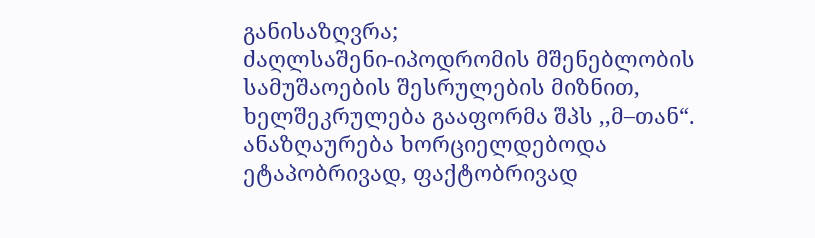განისაზღვრა;
ძაღლსაშენი-იპოდრომის მშენებლობის სამუშაოების შესრულების მიზნით, ხელშეკრულება გააფორმა შპს ,,მ–თან“. ანაზღაურება ხორციელდებოდა ეტაპობრივად, ფაქტობრივად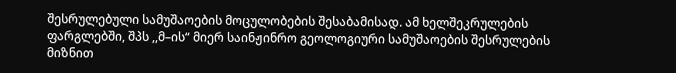შესრულებული სამუშაოების მოცულობების შესაბამისად. ამ ხელშეკრულების ფარგლებში, შპს ,,მ–ის“ მიერ საინჟინრო გეოლოგიური სამუშაოების შესრულების მიზნით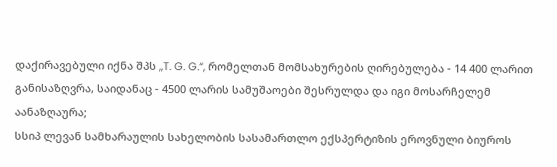დაქირავებული იქნა შპს ,,T. G. G.“, რომელთან მომსახურების ღირებულება - 14 400 ლარით განისაზღვრა, საიდანაც - 4500 ლარის სამუშაოები შესრულდა და იგი მოსარჩელემ აანაზღაურა;
სსიპ ლევან სამხარაულის სახელობის სასამართლო ექსპერტიზის ეროვნული ბიუროს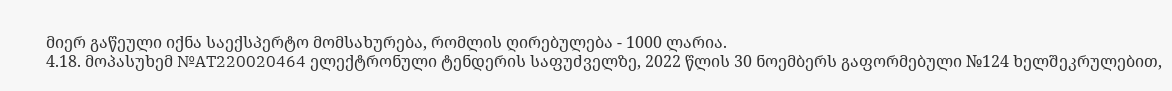მიერ გაწეული იქნა საექსპერტო მომსახურება, რომლის ღირებულება - 1000 ლარია.
4.18. მოპასუხემ №AT220020464 ელექტრონული ტენდერის საფუძველზე, 2022 წლის 30 ნოემბერს გაფორმებული №124 ხელშეკრულებით,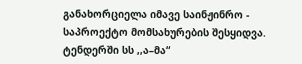განახორციელა იმავე საინჟინრო - საპროექტო მომსახურების შესყიდვა. ტენდერში სს ,,ა–მა“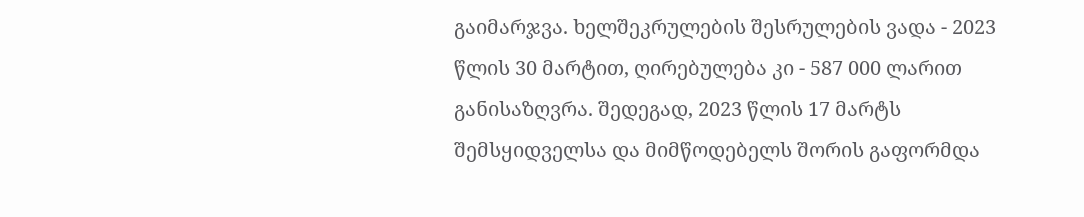გაიმარჯვა. ხელშეკრულების შესრულების ვადა - 2023 წლის 30 მარტით, ღირებულება კი - 587 000 ლარით განისაზღვრა. შედეგად, 2023 წლის 17 მარტს შემსყიდველსა და მიმწოდებელს შორის გაფორმდა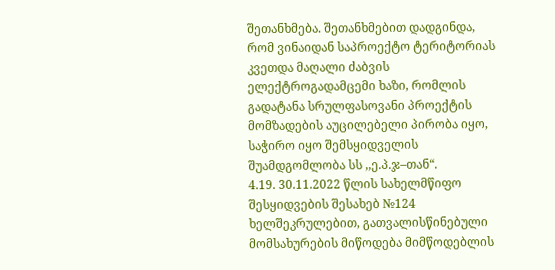შეთანხმება. შეთანხმებით დადგინდა, რომ ვინაიდან საპროექტო ტერიტორიას კვეთდა მაღალი ძაბვის ელექტროგადამცემი ხაზი, რომლის გადატანა სრულფასოვანი პროექტის მომზადების აუცილებელი პირობა იყო, საჭირო იყო შემსყიდველის შუამდგომლობა სს ,,ე.პ.ჯ–თან“.
4.19. 30.11.2022 წლის სახელმწიფო შესყიდვების შესახებ №124 ხელშეკრულებით, გათვალისწინებული მომსახურების მიწოდება მიმწოდებლის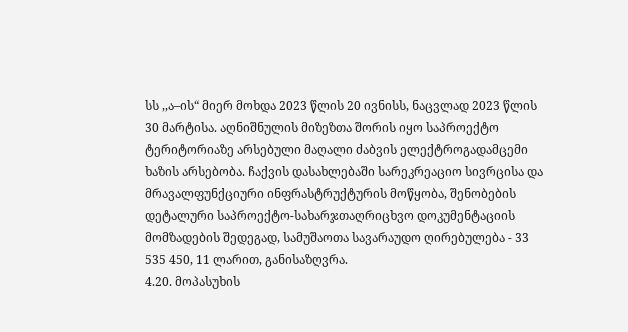სს ,,ა–ის“ მიერ მოხდა 2023 წლის 20 ივნისს, ნაცვლად 2023 წლის 30 მარტისა. აღნიშნულის მიზეზთა შორის იყო საპროექტო ტერიტორიაზე არსებული მაღალი ძაბვის ელექტროგადამცემი ხაზის არსებობა. ჩაქვის დასახლებაში სარეკრეაციო სივრცისა და მრავალფუნქციური ინფრასტრუქტურის მოწყობა, შენობების დეტალური საპროექტო-სახარჯთაღრიცხვო დოკუმენტაციის მომზადების შედეგად, სამუშაოთა სავარაუდო ღირებულება - 33 535 450, 11 ლარით, განისაზღვრა.
4.20. მოპასუხის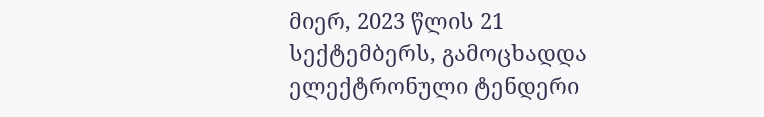მიერ, 2023 წლის 21 სექტემბერს, გამოცხადდა ელექტრონული ტენდერი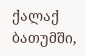ქალაქ ბათუმში,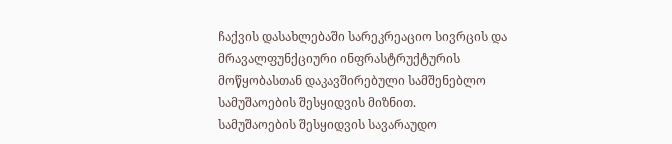ჩაქვის დასახლებაში სარეკრეაციო სივრცის და მრავალფუნქციური ინფრასტრუქტურის მოწყობასთან დაკავშირებული სამშენებლო სამუშაოების შესყიდვის მიზნით.
სამუშაოების შესყიდვის სავარაუდო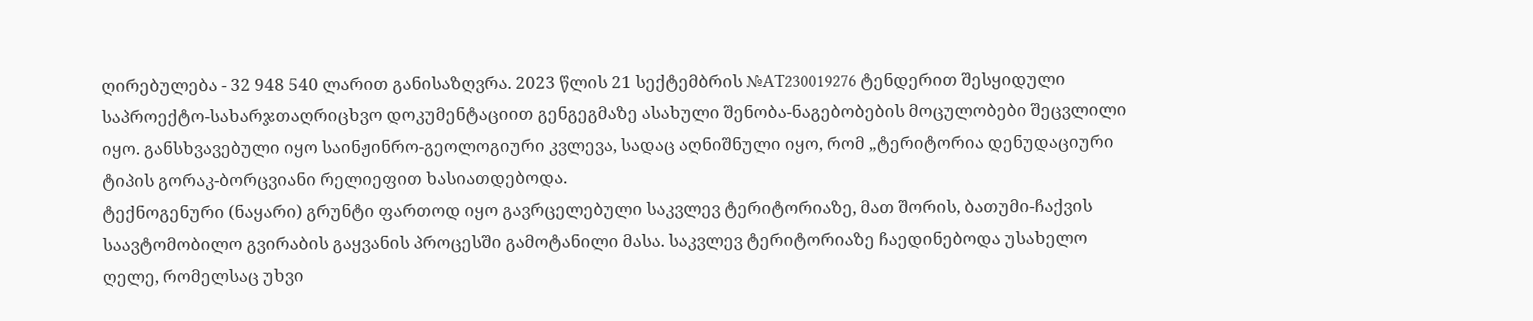ღირებულება - 32 948 540 ლარით განისაზღვრა. 2023 წლის 21 სექტემბრის №AT230019276 ტენდერით შესყიდული საპროექტო-სახარჯთაღრიცხვო დოკუმენტაციით გენგეგმაზე ასახული შენობა-ნაგებობების მოცულობები შეცვლილი იყო. განსხვავებული იყო საინჟინრო-გეოლოგიური კვლევა, სადაც აღნიშნული იყო, რომ „ტერიტორია დენუდაციური ტიპის გორაკ-ბორცვიანი რელიეფით ხასიათდებოდა.
ტექნოგენური (ნაყარი) გრუნტი ფართოდ იყო გავრცელებული საკვლევ ტერიტორიაზე, მათ შორის, ბათუმი-ჩაქვის საავტომობილო გვირაბის გაყვანის პროცესში გამოტანილი მასა. საკვლევ ტერიტორიაზე ჩაედინებოდა უსახელო ღელე, რომელსაც უხვი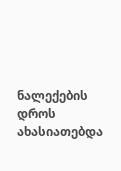ნალექების დროს ახასიათებდა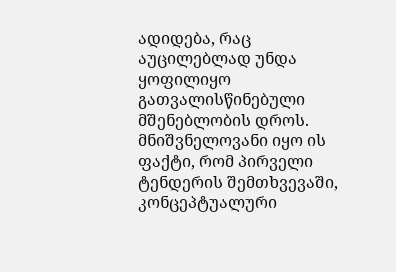ადიდება, რაც აუცილებლად უნდა ყოფილიყო გათვალისწინებული მშენებლობის დროს.
მნიშვნელოვანი იყო ის ფაქტი, რომ პირველი ტენდერის შემთხვევაში, კონცეპტუალური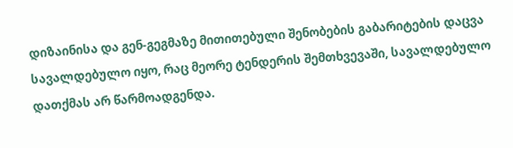დიზაინისა და გენ-გეგმაზე მითითებული შენობების გაბარიტების დაცვა სავალდებულო იყო, რაც მეორე ტენდერის შემთხვევაში, სავალდებულო დათქმას არ წარმოადგენდა.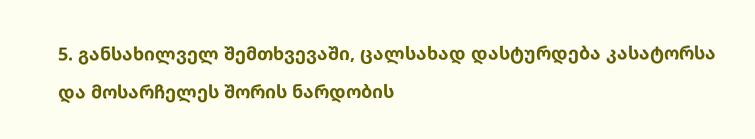5. განსახილველ შემთხვევაში, ცალსახად დასტურდება კასატორსა და მოსარჩელეს შორის ნარდობის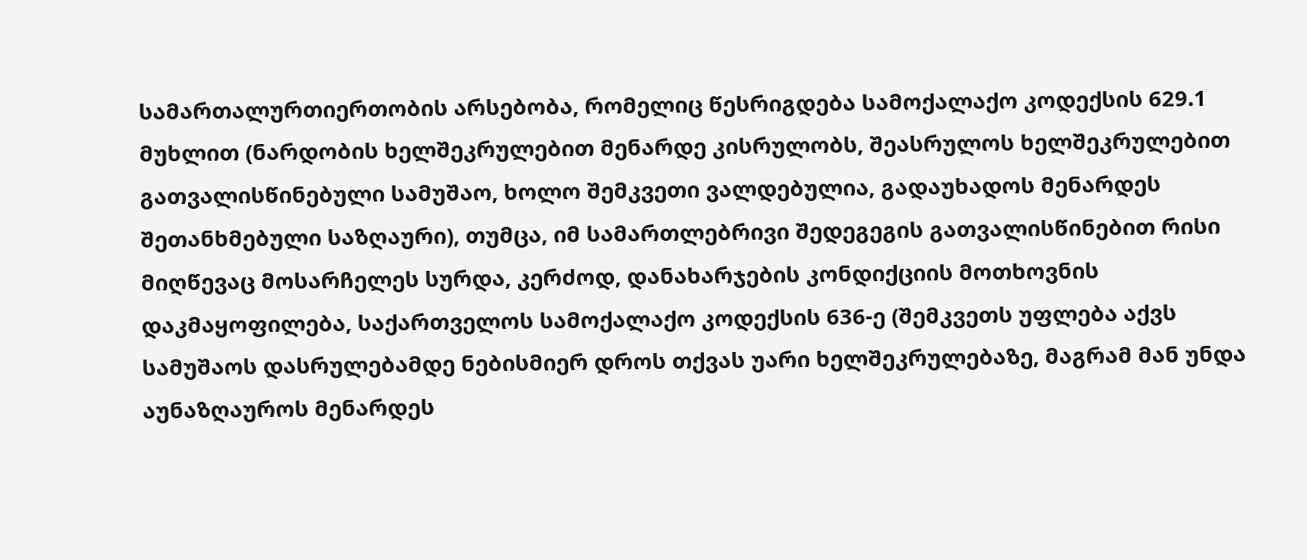სამართალურთიერთობის არსებობა, რომელიც წესრიგდება სამოქალაქო კოდექსის 629.1 მუხლით (ნარდობის ხელშეკრულებით მენარდე კისრულობს, შეასრულოს ხელშეკრულებით გათვალისწინებული სამუშაო, ხოლო შემკვეთი ვალდებულია, გადაუხადოს მენარდეს შეთანხმებული საზღაური), თუმცა, იმ სამართლებრივი შედეგეგის გათვალისწინებით რისი მიღწევაც მოსარჩელეს სურდა, კერძოდ, დანახარჯების კონდიქციის მოთხოვნის დაკმაყოფილება, საქართველოს სამოქალაქო კოდექსის 636-ე (შემკვეთს უფლება აქვს სამუშაოს დასრულებამდე ნებისმიერ დროს თქვას უარი ხელშეკრულებაზე, მაგრამ მან უნდა აუნაზღაუროს მენარდეს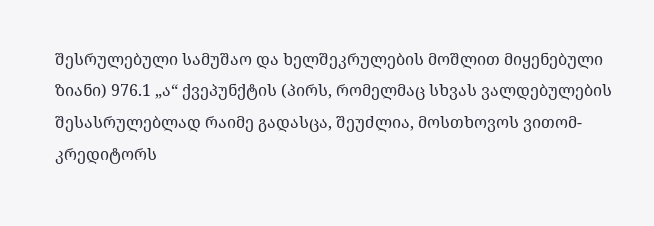შესრულებული სამუშაო და ხელშეკრულების მოშლით მიყენებული ზიანი) 976.1 „ა“ ქვეპუნქტის (პირს, რომელმაც სხვას ვალდებულების შესასრულებლად რაიმე გადასცა, შეუძლია, მოსთხოვოს ვითომ-კრედიტორს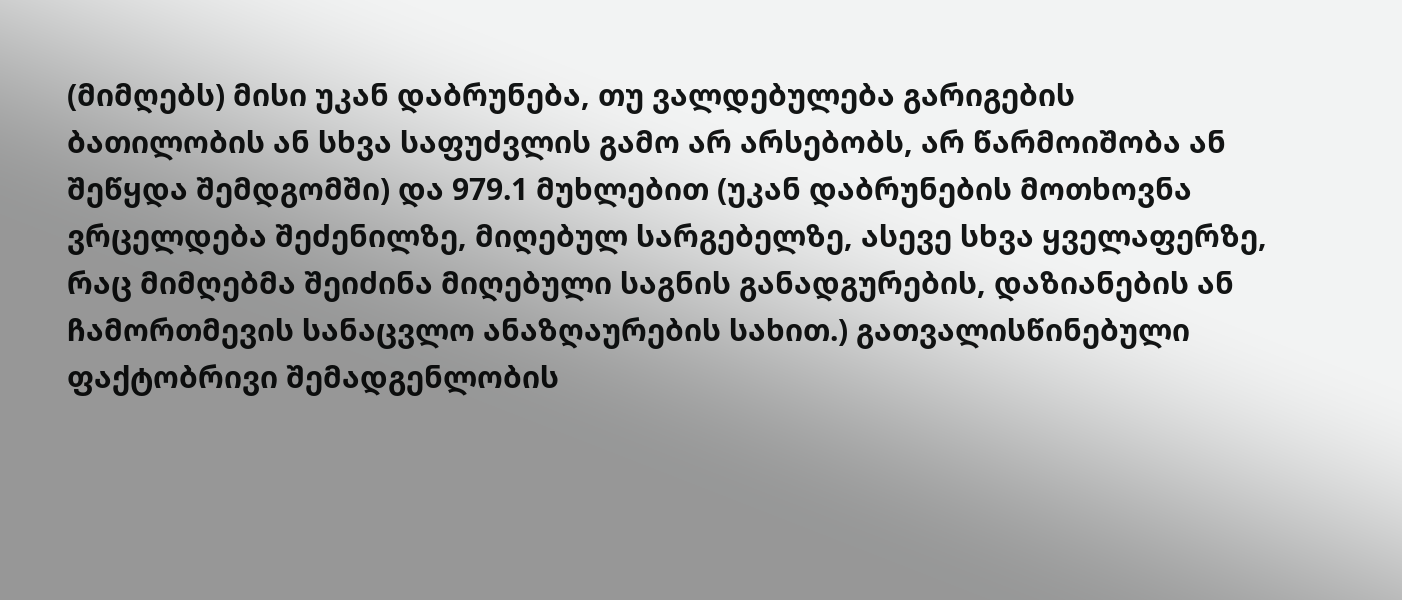(მიმღებს) მისი უკან დაბრუნება, თუ ვალდებულება გარიგების ბათილობის ან სხვა საფუძვლის გამო არ არსებობს, არ წარმოიშობა ან შეწყდა შემდგომში) და 979.1 მუხლებით (უკან დაბრუნების მოთხოვნა ვრცელდება შეძენილზე, მიღებულ სარგებელზე, ასევე სხვა ყველაფერზე, რაც მიმღებმა შეიძინა მიღებული საგნის განადგურების, დაზიანების ან ჩამორთმევის სანაცვლო ანაზღაურების სახით.) გათვალისწინებული ფაქტობრივი შემადგენლობის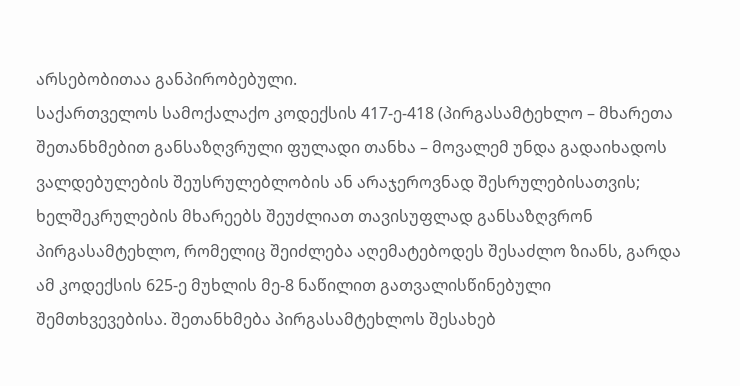არსებობითაა განპირობებული.
საქართველოს სამოქალაქო კოდექსის 417-ე-418 (პირგასამტეხლო – მხარეთა შეთანხმებით განსაზღვრული ფულადი თანხა – მოვალემ უნდა გადაიხადოს ვალდებულების შეუსრულებლობის ან არაჯეროვნად შესრულებისათვის; ხელშეკრულების მხარეებს შეუძლიათ თავისუფლად განსაზღვრონ პირგასამტეხლო, რომელიც შეიძლება აღემატებოდეს შესაძლო ზიანს, გარდა ამ კოდექსის 625-ე მუხლის მე-8 ნაწილით გათვალისწინებული შემთხვევებისა. შეთანხმება პირგასამტეხლოს შესახებ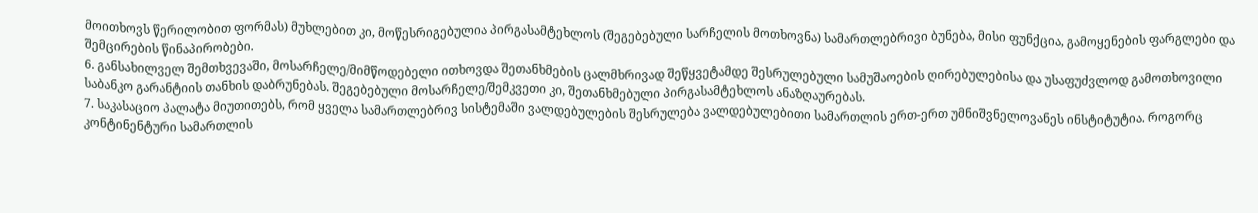მოითხოვს წერილობით ფორმას) მუხლებით კი, მოწესრიგებულია პირგასამტეხლოს (შეგებებული სარჩელის მოთხოვნა) სამართლებრივი ბუნება, მისი ფუნქცია, გამოყენების ფარგლები და შემცირების წინაპირობები.
6. განსახილველ შემთხვევაში, მოსარჩელე/მიმწოდებელი ითხოვდა შეთანხმების ცალმხრივად შეწყვეტამდე შესრულებული სამუშაოების ღირებულებისა და უსაფუძვლოდ გამოთხოვილი საბანკო გარანტიის თანხის დაბრუნებას. შეგებებული მოსარჩელე/შემკვეთი კი, შეთანხმებული პირგასამტეხლოს ანაზღაურებას.
7. საკასაციო პალატა მიუთითებს, რომ ყველა სამართლებრივ სისტემაში ვალდებულების შესრულება ვალდებულებითი სამართლის ერთ-ერთ უმნიშვნელოვანეს ინსტიტუტია. როგორც კონტინენტური სამართლის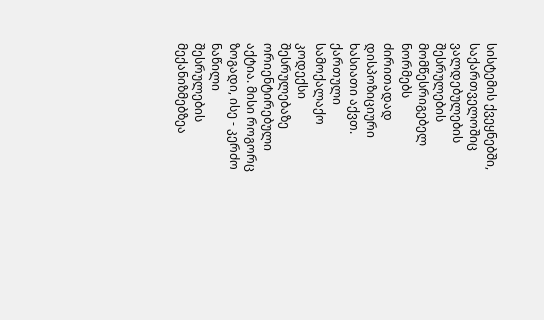სისტემის ქვეყნებში, საქართველოშიც ვალდებულების შესრულების მომწესრიგებელ ნორმებს ძირითადად დისპოზიციური ხასიათი აქვთ. ქართული სამოქალაქო კოდექსი შესრულებაზე ორიენტირებული აქტია. მისი როგორც ზოგადი, ისე - კერძო ნაწილი შესრულების მექანიზმებზეა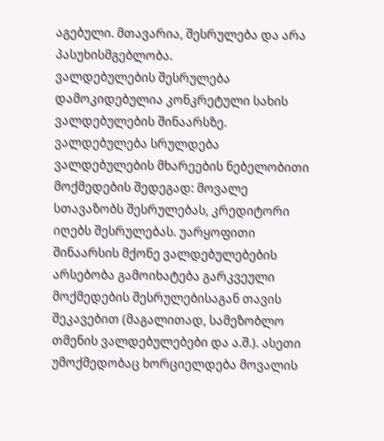აგებული. მთავარია, შესრულება და არა პასუხისმგებლობა.
ვალდებულების შესრულება დამოკიდებულია კონკრეტული სახის ვალდებულების შინაარსზე. ვალდებულება სრულდება ვალდებულების მხარეების ნებელობითი მოქმედების შედეგად: მოვალე სთავაზობს შესრულებას, კრედიტორი იღებს შესრულებას. უარყოფითი შინაარსის მქონე ვალდებულებების არსებობა გამოიხატება გარკვეული მოქმედების შესრულებისაგან თავის შეკავებით (მაგალითად, სამეზობლო თმენის ვალდებულებები და ა.შ.). ასეთი უმოქმედობაც ხორციელდება მოვალის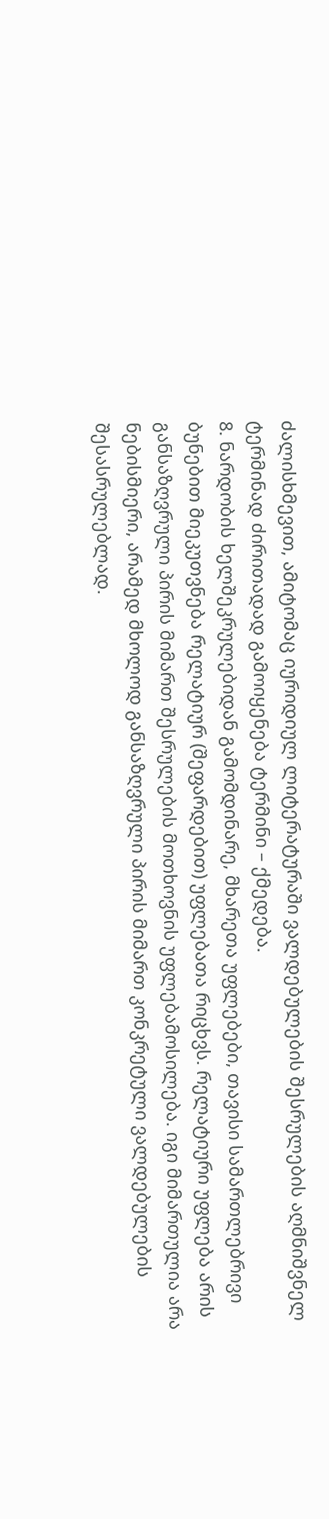ძალისხმევით, ამიტომაც იურიდიულ ლიტერატურაში ვალდებულების შესრულების აღმნიშვნელ ტერმინად ძირითადად გამოიყენება ტერმინი – ქმედება.
8. ნარდობის ხელშეკრულებიდან გამომდინარე, მხარეთა უფლებები, თავისი სამართლებრივი ბუნებით მიეკუთვნება რელატიურ (შეფარდებით) უფლებათა რიცხვს. რელატიური უფლება არის განსაზღვრული პირის მიმართ შესრულების მოთხოვნის უფლებამოსილება. იგი მიმართულია არა ნებისმიერი, არამედ მხოლოდ განსაზღვრული პირის მიმართ კონკრეტული ვალდებულების შესასრულებლად.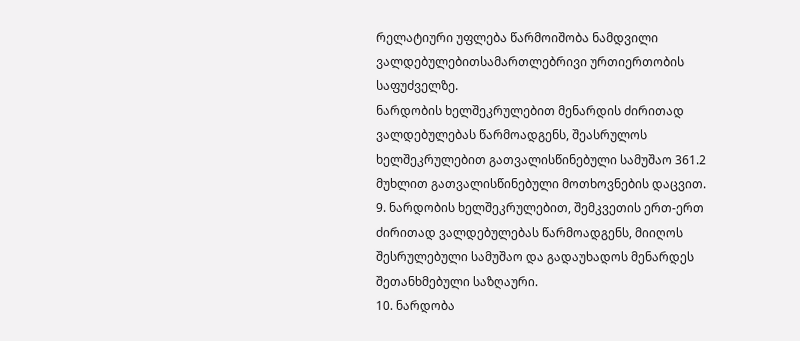რელატიური უფლება წარმოიშობა ნამდვილი ვალდებულებითსამართლებრივი ურთიერთობის საფუძველზე.
ნარდობის ხელშეკრულებით მენარდის ძირითად ვალდებულებას წარმოადგენს, შეასრულოს ხელშეკრულებით გათვალისწინებული სამუშაო 361.2 მუხლით გათვალისწინებული მოთხოვნების დაცვით.
9. ნარდობის ხელშეკრულებით, შემკვეთის ერთ-ერთ ძირითად ვალდებულებას წარმოადგენს, მიიღოს შესრულებული სამუშაო და გადაუხადოს მენარდეს შეთანხმებული საზღაური.
10. ნარდობა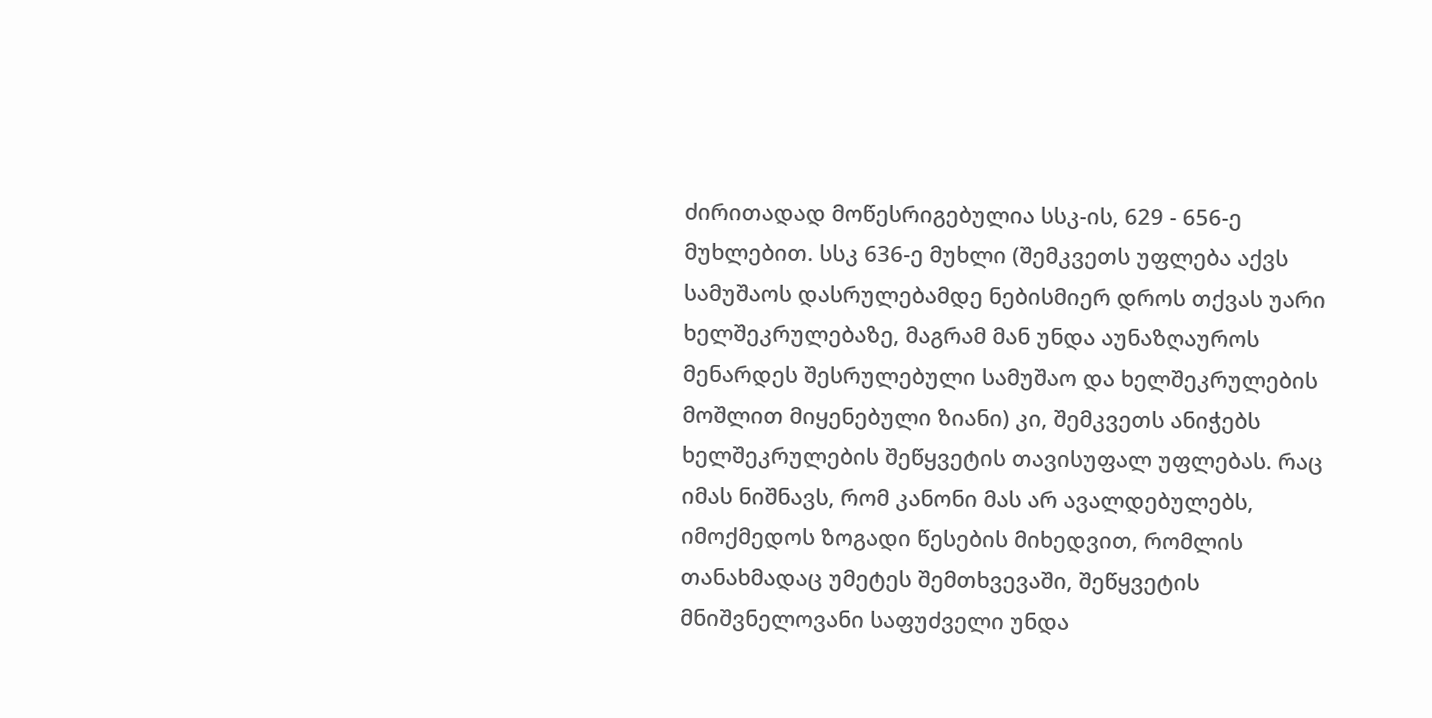ძირითადად მოწესრიგებულია სსკ-ის, 629 - 656-ე მუხლებით. სსკ 636-ე მუხლი (შემკვეთს უფლება აქვს სამუშაოს დასრულებამდე ნებისმიერ დროს თქვას უარი ხელშეკრულებაზე, მაგრამ მან უნდა აუნაზღაუროს მენარდეს შესრულებული სამუშაო და ხელშეკრულების მოშლით მიყენებული ზიანი) კი, შემკვეთს ანიჭებს ხელშეკრულების შეწყვეტის თავისუფალ უფლებას. რაც იმას ნიშნავს, რომ კანონი მას არ ავალდებულებს, იმოქმედოს ზოგადი წესების მიხედვით, რომლის თანახმადაც უმეტეს შემთხვევაში, შეწყვეტის მნიშვნელოვანი საფუძველი უნდა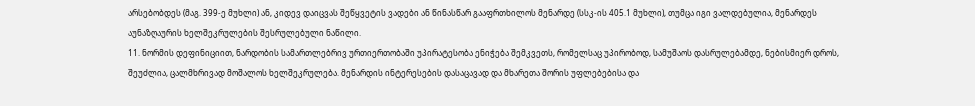არსებობდეს (მაგ. 399-ე მუხლი) ან, კიდევ დაიცვას შეწყვეტის ვადები ან წინასწარ გააფრთხილოს მენარდე (სსკ-ის 405.1 მუხლი), თუმცა იგი ვალდებულია, მენარდეს აუნაზღაურის ხელშეკრულების შესრულებული ნაწილი.
11. ნორმის დეფინიციით, ნარდობის სამართლებრივ ურთიერთობაში უპირატესობა ენიჭება შემკვეთს, რომელსაც უპირობოდ, სამუშაოს დასრულებამდე, ნებისმიერ დროს, შეუძლია, ცალმხრივად მოშალოს ხელშეკრულება. მენარდის ინტერესების დასაცავად და მხარეთა შორის უფლებებისა და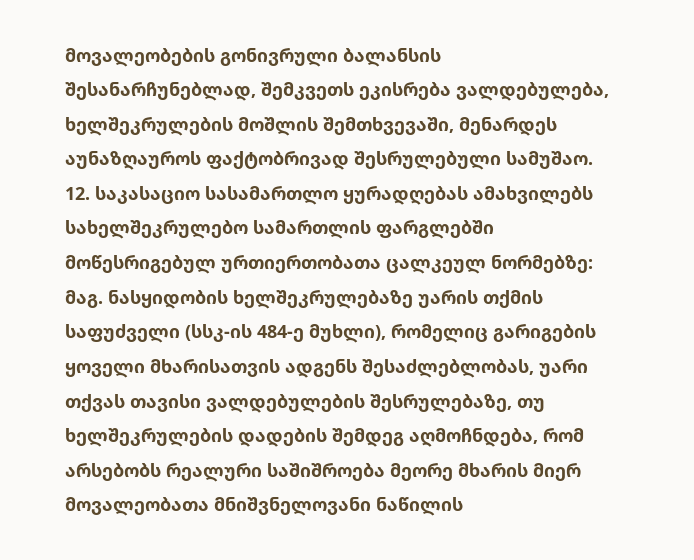მოვალეობების გონივრული ბალანსის შესანარჩუნებლად, შემკვეთს ეკისრება ვალდებულება, ხელშეკრულების მოშლის შემთხვევაში, მენარდეს აუნაზღაუროს ფაქტობრივად შესრულებული სამუშაო.
12. საკასაციო სასამართლო ყურადღებას ამახვილებს სახელშეკრულებო სამართლის ფარგლებში მოწესრიგებულ ურთიერთობათა ცალკეულ ნორმებზე: მაგ. ნასყიდობის ხელშეკრულებაზე უარის თქმის საფუძველი (სსკ-ის 484-ე მუხლი), რომელიც გარიგების ყოველი მხარისათვის ადგენს შესაძლებლობას, უარი თქვას თავისი ვალდებულების შესრულებაზე, თუ ხელშეკრულების დადების შემდეგ აღმოჩნდება, რომ არსებობს რეალური საშიშროება მეორე მხარის მიერ მოვალეობათა მნიშვნელოვანი ნაწილის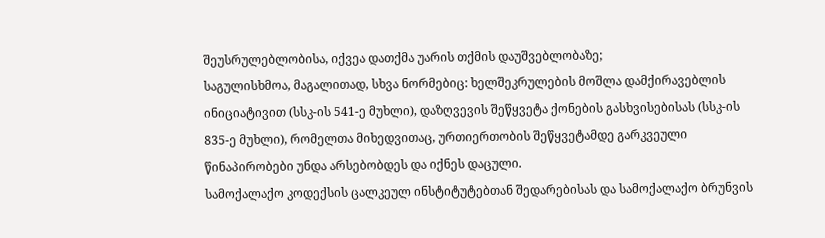შეუსრულებლობისა, იქვეა დათქმა უარის თქმის დაუშვებლობაზე;
საგულისხმოა, მაგალითად, სხვა ნორმებიც: ხელშეკრულების მოშლა დამქირავებლის ინიციატივით (სსკ-ის 541-ე მუხლი), დაზღვევის შეწყვეტა ქონების გასხვისებისას (სსკ-ის 835-ე მუხლი), რომელთა მიხედვითაც, ურთიერთობის შეწყვეტამდე გარკვეული წინაპირობები უნდა არსებობდეს და იქნეს დაცული.
სამოქალაქო კოდექსის ცალკეულ ინსტიტუტებთან შედარებისას და სამოქალაქო ბრუნვის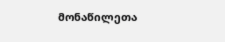მონაწილეთა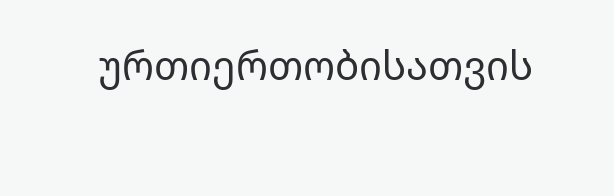ურთიერთობისათვის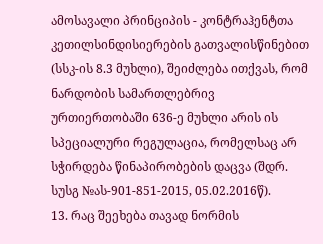ამოსავალი პრინციპის - კონტრაჰენტთა კეთილსინდისიერების გათვალისწინებით (სსკ-ის 8.3 მუხლი), შეიძლება ითქვას, რომ ნარდობის სამართლებრივ ურთიერთობაში 636-ე მუხლი არის ის სპეციალური რეგულაცია, რომელსაც არ სჭირდება წინაპირობების დაცვა (შდრ. სუსგ №ას-901-851-2015, 05.02.2016წ).
13. რაც შეეხება თავად ნორმის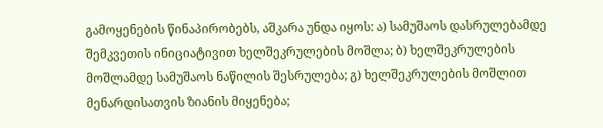გამოყენების წინაპირობებს, აშკარა უნდა იყოს: ა) სამუშაოს დასრულებამდე შემკვეთის ინიციატივით ხელშეკრულების მოშლა; ბ) ხელშეკრულების მოშლამდე სამუშაოს ნაწილის შესრულება; გ) ხელშეკრულების მოშლით მენარდისათვის ზიანის მიყენება;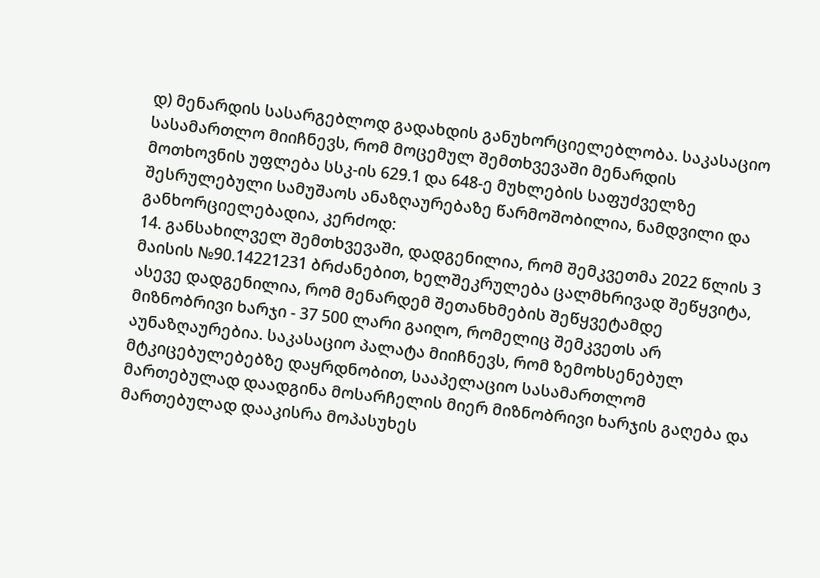დ) მენარდის სასარგებლოდ გადახდის განუხორციელებლობა. საკასაციო სასამართლო მიიჩნევს, რომ მოცემულ შემთხვევაში მენარდის მოთხოვნის უფლება სსკ-ის 629.1 და 648-ე მუხლების საფუძველზე შესრულებული სამუშაოს ანაზღაურებაზე წარმოშობილია, ნამდვილი და განხორციელებადია, კერძოდ:
14. განსახილველ შემთხვევაში, დადგენილია, რომ შემკვეთმა 2022 წლის 3 მაისის №90.14221231 ბრძანებით, ხელშეკრულება ცალმხრივად შეწყვიტა, ასევე დადგენილია, რომ მენარდემ შეთანხმების შეწყვეტამდე მიზნობრივი ხარჯი - 37 500 ლარი გაიღო, რომელიც შემკვეთს არ აუნაზღაურებია. საკასაციო პალატა მიიჩნევს, რომ ზემოხსენებულ მტკიცებულებებზე დაყრდნობით, სააპელაციო სასამართლომ მართებულად დაადგინა მოსარჩელის მიერ მიზნობრივი ხარჯის გაღება და მართებულად დააკისრა მოპასუხეს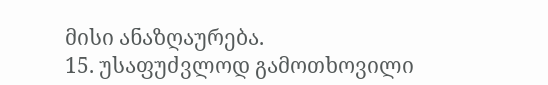მისი ანაზღაურება.
15. უსაფუძვლოდ გამოთხოვილი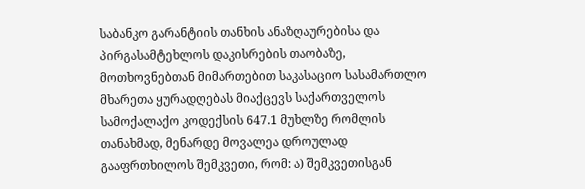საბანკო გარანტიის თანხის ანაზღაურებისა და პირგასამტეხლოს დაკისრების თაობაზე, მოთხოვნებთან მიმართებით საკასაციო სასამართლო მხარეთა ყურადღებას მიაქცევს საქართველოს სამოქალაქო კოდექსის 647.1 მუხლზე რომლის თანახმად, მენარდე მოვალეა დროულად გააფრთხილოს შემკვეთი, რომ: ა) შემკვეთისგან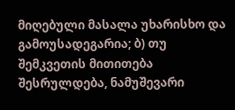მიღებული მასალა უხარისხო და გამოუსადეგარია; ბ) თუ შემკვეთის მითითება შესრულდება, ნამუშევარი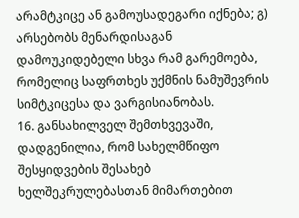არამტკიცე ან გამოუსადეგარი იქნება; გ) არსებობს მენარდისაგან დამოუკიდებელი სხვა რამ გარემოება, რომელიც საფრთხეს უქმნის ნამუშევრის სიმტკიცესა და ვარგისიანობას.
16. განსახილველ შემთხვევაში, დადგენილია, რომ სახელმწიფო შესყიდვების შესახებ ხელშეკრულებასთან მიმართებით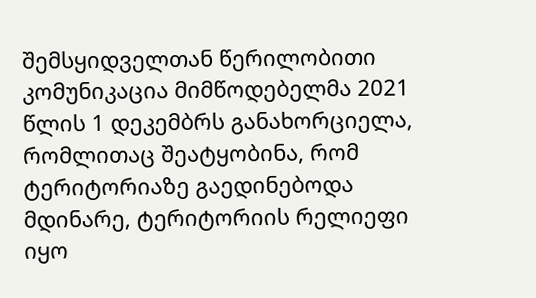შემსყიდველთან წერილობითი კომუნიკაცია მიმწოდებელმა 2021 წლის 1 დეკემბრს განახორციელა, რომლითაც შეატყობინა, რომ ტერიტორიაზე გაედინებოდა მდინარე, ტერიტორიის რელიეფი იყო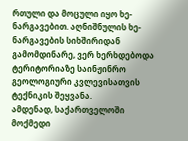რთული და მოცული იყო ხე-ნარგავებით. აღნიშნულის ხე-ნარგავების სიხშირიდან გამომდინარე, ვერ ხერხდებოდა ტერიტორიაზე საინჟინრო გეოლოგიური კვლევისათვის ტექნიკის შეყვანა.
ამდენად, საქართველოში მოქმედი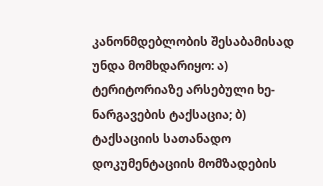კანონმდებლობის შესაბამისად უნდა მომხდარიყო: ა) ტერიტორიაზე არსებული ხე-ნარგავების ტაქსაცია; ბ) ტაქსაციის სათანადო დოკუმენტაციის მომზადების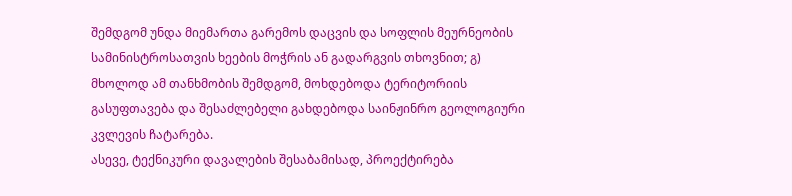შემდგომ უნდა მიემართა გარემოს დაცვის და სოფლის მეურნეობის სამინისტროსათვის ხეების მოჭრის ან გადარგვის თხოვნით; გ) მხოლოდ ამ თანხმობის შემდგომ, მოხდებოდა ტერიტორიის გასუფთავება და შესაძლებელი გახდებოდა საინჟინრო გეოლოგიური კვლევის ჩატარება.
ასევე, ტექნიკური დავალების შესაბამისად, პროექტირება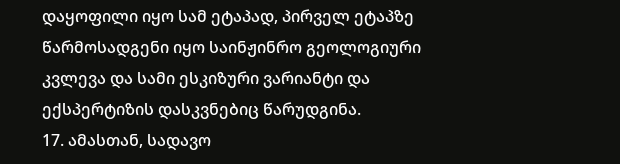დაყოფილი იყო სამ ეტაპად, პირველ ეტაპზე წარმოსადგენი იყო საინჟინრო გეოლოგიური კვლევა და სამი ესკიზური ვარიანტი და ექსპერტიზის დასკვნებიც წარუდგინა.
17. ამასთან, სადავო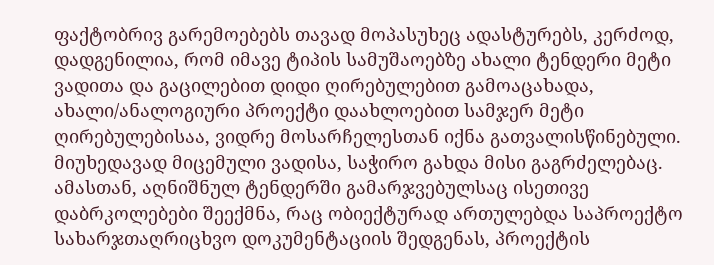ფაქტობრივ გარემოებებს თავად მოპასუხეც ადასტურებს, კერძოდ, დადგენილია, რომ იმავე ტიპის სამუშაოებზე ახალი ტენდერი მეტი ვადითა და გაცილებით დიდი ღირებულებით გამოაცახადა, ახალი/ანალოგიური პროექტი დაახლოებით სამჯერ მეტი ღირებულებისაა, ვიდრე მოსარჩელესთან იქნა გათვალისწინებული. მიუხედავად მიცემული ვადისა, საჭირო გახდა მისი გაგრძელებაც. ამასთან, აღნიშნულ ტენდერში გამარჯვებულსაც ისეთივე დაბრკოლებები შეექმნა, რაც ობიექტურად ართულებდა საპროექტო სახარჯთაღრიცხვო დოკუმენტაციის შედგენას, პროექტის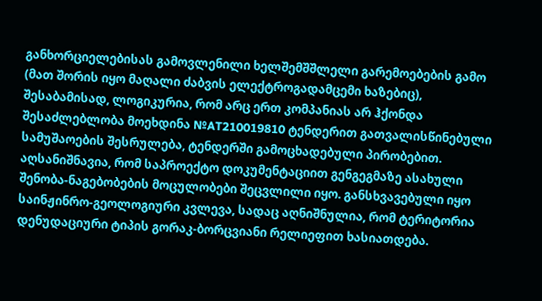განხორციელებისას გამოვლენილი ხელშემშშლელი გარემოებების გამო (მათ შორის იყო მაღალი ძაბვის ელექტროგადამცემი ხაზებიც), შესაბამისად, ლოგიკურია, რომ არც ერთ კომპანიას არ ჰქონდა შესაძლებლობა მოეხდინა №AT210019810 ტენდერით გათვალისწინებული სამუშაოების შესრულება, ტენდერში გამოცხადებული პირობებით. აღსანიშნავია, რომ საპროექტო დოკუმენტაციით გენგეგმაზე ასახული შენობა-ნაგებობების მოცულობები შეცვლილი იყო. განსხვავებული იყო საინჟინრო-გეოლოგიური კვლევა, სადაც აღნიშნულია, რომ ტერიტორია დენუდაციური ტიპის გორაკ-ბორცვიანი რელიეფით ხასიათდება.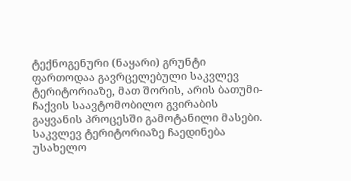ტექნოგენური (ნაყარი) გრუნტი ფართოდაა გავრცელებული საკვლევ ტერიტორიაზე, მათ შორის, არის ბათუმი-ჩაქვის საავტომობილო გვირაბის გაყვანის პროცესში გამოტანილი მასები. საკვლევ ტერიტორიაზე ჩაედინება უსახელო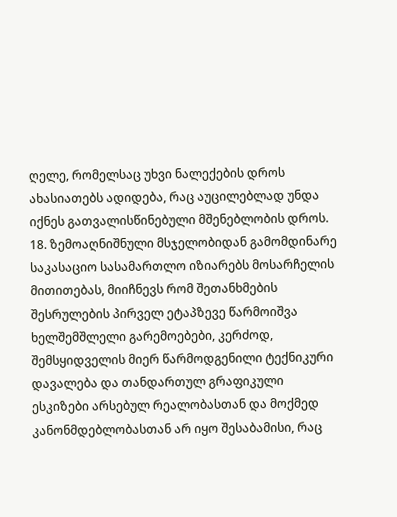ღელე, რომელსაც უხვი ნალექების დროს ახასიათებს ადიდება, რაც აუცილებლად უნდა იქნეს გათვალისწინებული მშენებლობის დროს.
18. ზემოაღნიშნული მსჯელობიდან გამომდინარე საკასაციო სასამართლო იზიარებს მოსარჩელის მითითებას, მიიჩნევს რომ შეთანხმების შესრულების პირველ ეტაპზევე წარმოიშვა ხელშემშლელი გარემოებები, კერძოდ, შემსყიდველის მიერ წარმოდგენილი ტექნიკური დავალება და თანდართულ გრაფიკული ესკიზები არსებულ რეალობასთან და მოქმედ კანონმდებლობასთან არ იყო შესაბამისი, რაც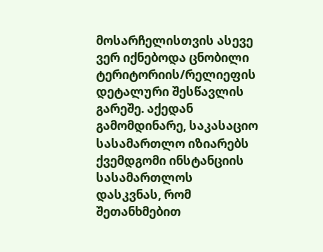მოსარჩელისთვის ასევე ვერ იქნებოდა ცნობილი ტერიტორიის/რელიეფის დეტალური შესწავლის გარეშე. აქედან გამომდინარე, საკასაციო სასამართლო იზიარებს ქვემდგომი ინსტანციის სასამართლოს დასკვნას, რომ შეთანხმებით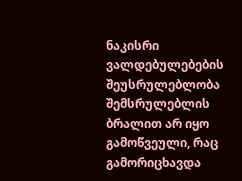ნაკისრი ვალდებულებების შეუსრულებლობა შემსრულებლის ბრალით არ იყო გამოწვეული, რაც გამორიცხავდა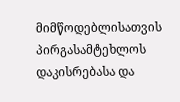მიმწოდებლისათვის პირგასამტეხლოს დაკისრებასა და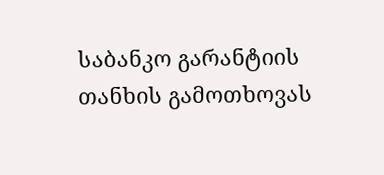საბანკო გარანტიის თანხის გამოთხოვას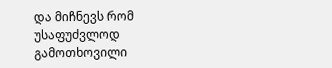და მიჩნევს რომ უსაფუძვლოდ გამოთხოვილი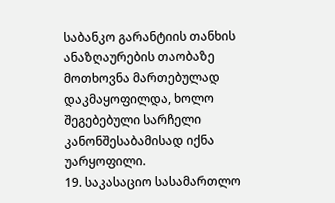საბანკო გარანტიის თანხის ანაზღაურების თაობაზე მოთხოვნა მართებულად დაკმაყოფილდა, ხოლო შეგებებული სარჩელი კანონშესაბამისად იქნა უარყოფილი.
19. საკასაციო სასამართლო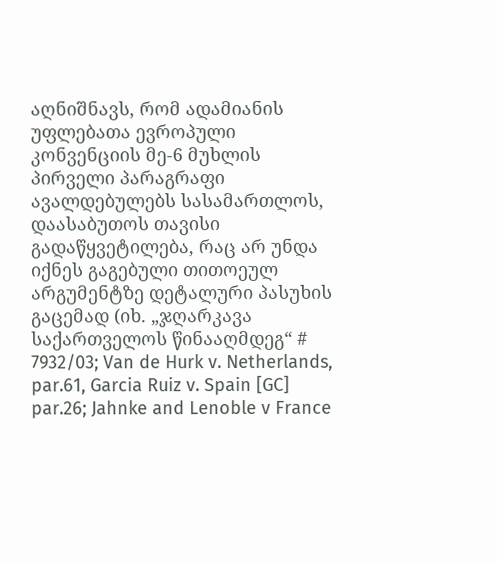აღნიშნავს, რომ ადამიანის უფლებათა ევროპული კონვენციის მე-6 მუხლის პირველი პარაგრაფი ავალდებულებს სასამართლოს, დაასაბუთოს თავისი გადაწყვეტილება, რაც არ უნდა იქნეს გაგებული თითოეულ არგუმენტზე დეტალური პასუხის გაცემად (იხ. „ჯღარკავა საქართველოს წინააღმდეგ“ # 7932/03; Van de Hurk v. Netherlands, par.61, Garcia Ruiz v. Spain [GC] par.26; Jahnke and Lenoble v France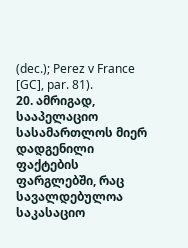(dec.); Perez v France [GC], par. 81).
20. ამრიგად, სააპელაციო სასამართლოს მიერ დადგენილი ფაქტების ფარგლებში, რაც სავალდებულოა საკასაციო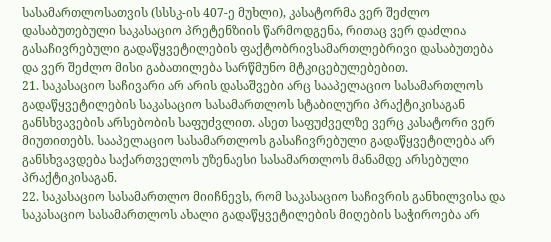სასამართლოსათვის (სსსკ-ის 407-ე მუხლი), კასატორმა ვერ შეძლო დასაბუთებული საკასაციო პრეტენზიის წარმოდგენა, რითაც ვერ დაძლია გასაჩივრებული გადაწყვეტილების ფაქტობრივსამართლებრივი დასაბუთება და ვერ შეძლო მისი გაბათილება სარწმუნო მტკიცებულებებით.
21. საკასაციო საჩივარი არ არის დასაშვები არც სააპელაციო სასამართლოს გადაწყვეტილების საკასაციო სასამართლოს სტაბილური პრაქტიკისაგან განსხვავების არსებობის საფუძვლით. ასეთ საფუძველზე ვერც კასატორი ვერ მიუთითებს. სააპელაციო სასამართლოს გასაჩივრებული გადაწყვეტილება არ განსხვავდება საქართველოს უზენაესი სასამართლოს მანამდე არსებული პრაქტიკისაგან.
22. საკასაციო სასამართლო მიიჩნევს, რომ საკასაციო საჩივრის განხილვისა და საკასაციო სასამართლოს ახალი გადაწყვეტილების მიღების საჭიროება არ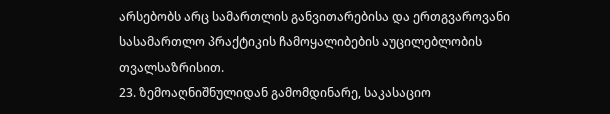არსებობს არც სამართლის განვითარებისა და ერთგვაროვანი სასამართლო პრაქტიკის ჩამოყალიბების აუცილებლობის თვალსაზრისით.
23. ზემოაღნიშნულიდან გამომდინარე, საკასაციო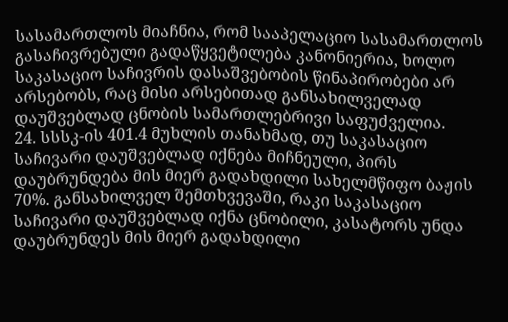სასამართლოს მიაჩნია, რომ სააპელაციო სასამართლოს გასაჩივრებული გადაწყვეტილება კანონიერია, ხოლო საკასაციო საჩივრის დასაშვებობის წინაპირობები არ არსებობს, რაც მისი არსებითად განსახილველად დაუშვებლად ცნობის სამართლებრივი საფუძველია.
24. სსსკ-ის 401.4 მუხლის თანახმად, თუ საკასაციო საჩივარი დაუშვებლად იქნება მიჩნეული, პირს დაუბრუნდება მის მიერ გადახდილი სახელმწიფო ბაჟის 70%. განსახილველ შემთხვევაში, რაკი საკასაციო საჩივარი დაუშვებლად იქნა ცნობილი, კასატორს უნდა დაუბრუნდეს მის მიერ გადახდილი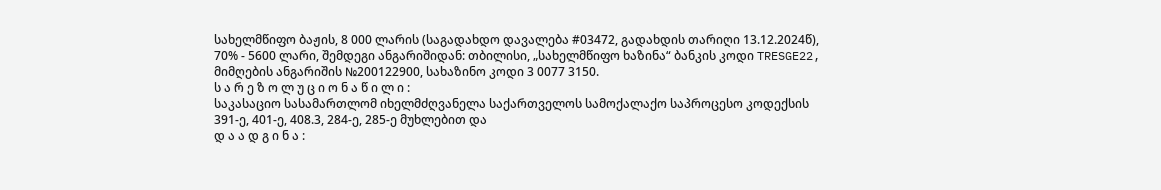სახელმწიფო ბაჟის, 8 000 ლარის (საგადახდო დავალება #03472, გადახდის თარიღი 13.12.2024წ), 70% - 5600 ლარი, შემდეგი ანგარიშიდან: თბილისი, „სახელმწიფო ხაზინა“ ბანკის კოდი TRESGE22, მიმღების ანგარიშის №200122900, სახაზინო კოდი 3 0077 3150.
ს ა რ ე ზ ო ლ უ ც ი ო ნ ა წ ი ლ ი :
საკასაციო სასამართლომ იხელმძღვანელა საქართველოს სამოქალაქო საპროცესო კოდექსის 391-ე, 401-ე, 408.3, 284-ე, 285-ე მუხლებით და
დ ა ა დ გ ი ნ ა :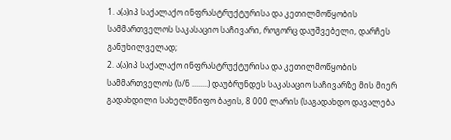1. ა(ა)იპ საქალაქო ინფრასტრუქტურისა და კეთილმოწყობის სამმართველოს საკასაციო საჩივარი, როგორც დაუშვებელი, დარჩეს განუხილველად;
2. ა(ა)იპ საქალაქო ინფრასტრუქტურისა და კეთილმოწყობის სამმართველოს (ს/ნ ........) დაუბრუნდეს საკასაციო საჩივარზე მის მიერ გადახდილი სახელმწიფო ბაჟის, 8 000 ლარის (საგადახდო დავალება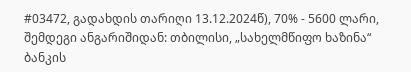#03472, გადახდის თარიღი 13.12.2024წ), 70% - 5600 ლარი, შემდეგი ანგარიშიდან: თბილისი, „სახელმწიფო ხაზინა“ ბანკის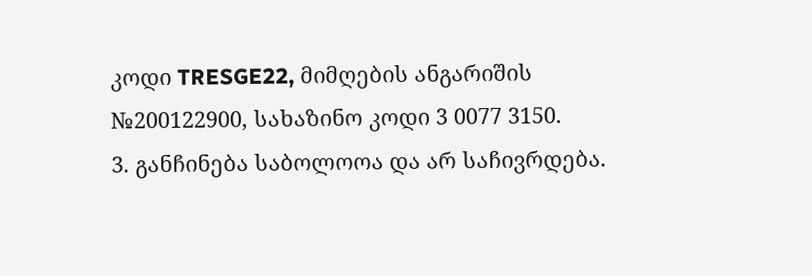კოდი TRESGE22, მიმღების ანგარიშის №200122900, სახაზინო კოდი 3 0077 3150.
3. განჩინება საბოლოოა და არ საჩივრდება.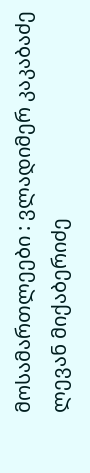მოსამართლეები : ვლადიმერ კაკაბაძე
ლევან მიქაბერიძე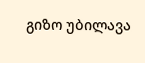გიზო უბილავა